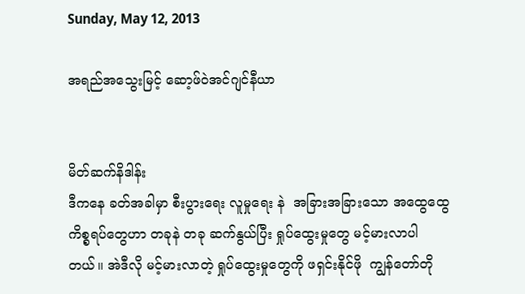Sunday, May 12, 2013

အရည်အသွေးမြင့် ဆော့ဖ်ဝဲအင်ဂျင်နီယာ


မိတ်ဆက်နိဒါန်း
ဒီကနေ ခတ်အခါမှာ စီးပွားရေး လူမှုရေး နဲ  အခြားအခြားသော အထွေထွေကိစ္စရပ်တွေဟာ တခုနဲ တခု ဆက်နွယ်ပြီး ရှုပ်ထွေးမှုတွေ မင့်မားလာပါတယ်။ အဲဒီလို မင့်မားလာတဲ့ ရှုပ်ထွေးမှုတွေကို ဖရှင်းနိုင်ဖို  ကျွန်တော်တို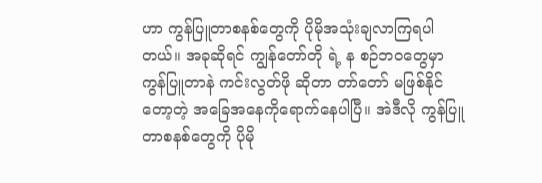ဟာ ကွန်ပြူတာစနစ်တွေကို ပိုမိုအသုံးချလာကြရပါတယ်။ အခုဆိုရင် ကျွန်တော်တို ရဲ့ န စဉ်ဘ၀တွေမှာ ကွန်ပြူတာနဲ ကင်းလွတ်ဖို ဆိုတာ တာ်တော် မဖြစ်နိုင်တော့တဲ့ အခြေအနေကိုရောက်နေပါပြီ။ အဲဒီလို ကွန်ပြူတာစနစ်တွေကို ပိုမို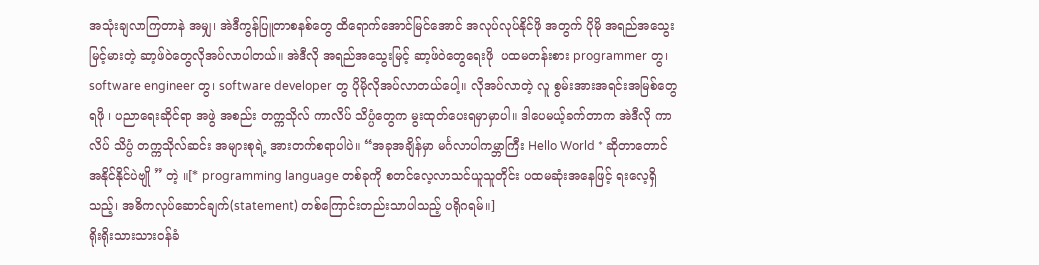အသုံးချလာကြတာနဲ အမျှ၊ အဲဒီကွန်ပြူတာစနစ်တွေ ထိရောက်အောင်မြင်အောင် အလုပ်လုပ်နိုင်ဖို အတွက် ပိုမို အရည်အသွေးမြင့်မားတဲ့ ဆာ့ဖ်၀ဲတွေလိုအပ်လာပါတယ်။ အဲဒီလို အရည်အသွေးမြင့် ဆာ့ဖ်၀ဲတွေရေးဖို  ပထမတန်းစား programmer တွ၊ software engineer တွ၊ software developer တွ ပိုမိုလိုအပ်လာတယ်ပေါ့။ လိုအပ်လာတဲ့ လူ စွမ်းအားအရင်းအမြစ်တွေရဖို ၊ ပညာရေးဆိုင်ရာ အဖွဲ အစည်း တက္ကသိုလ် ကာလိပ် သိပ္ပံတွေက မွးထုတ်ပေးရမှာမှာပါ။ ဒါပေမယ့်ခက်တာက အဲဒီလို ကာလိပ် သိပ္ပံ တက္ကသိုလ်ဆင်း အများစုရဲ့ အားတက်စရာပါပဲ။ “အခုအချိန်မှာ မင်္ဂလာပါကမ္ဘာကြီး Hello World * ဆိုတာတောင် အနိုင်နိုင်ပဲဗျို ” တဲ့ ။[* programming language တစ်ခုကို စတင်လေ့လာသင်ယူသူတိုင်း ပထမဆုံးအနေဖြင့် ရးလေ့ရှိသည့်၊ အဓိကလုပ်ဆောင်ချက်(statement) တစ်ကြောင်းတည်းသာပါသည့် ပရိုဂရမ်။]
ရိုးရိုးသားသား၀န်ခံ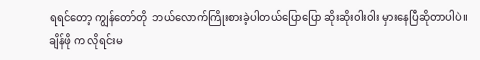ရရင်တော့ ကျွန်တော်တို  ဘယ်လောက်ကြိုးစားခဲ့ပါတယ်ပြောပြော ဆိုးဆိုး၀ါး၀ါး မှားနေပြီဆိုတာပါပဲ။ ချိန်ဖို က လိုရင်းမ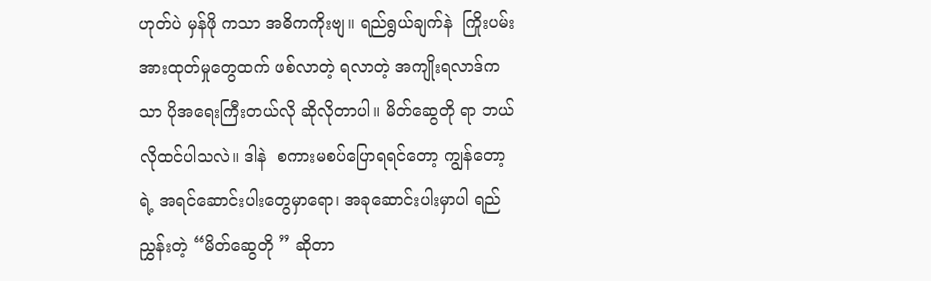ဟုတ်ပဲ မှန်ဖို ကသာ အဓိကကိုးဗျ။ ရည်ရွယ်ချက်နဲ  ကြိုးပမ်းအားထုတ်မှုတွေထက် ဖစ်လာတဲ့ ရလာတဲ့ အကျိုးရလာဒ်ကသာ ပိုအရေးကြီးတယ်လို ဆိုလိုတာပါ။ မိတ်ဆွေတို ရာ ဘယ်လိုထင်ပါသလဲ။ ဒါနဲ  စကားမစပ်ပြောရရင်တော့ ကျွန်တော့ရဲ့ အရင်ဆောင်းပါးတွေမှာရော၊ အခုဆောင်းပါးမှာပါ ရည်ညွှန်းတဲ့ “မိတ်ဆွေတို ” ဆိုတာ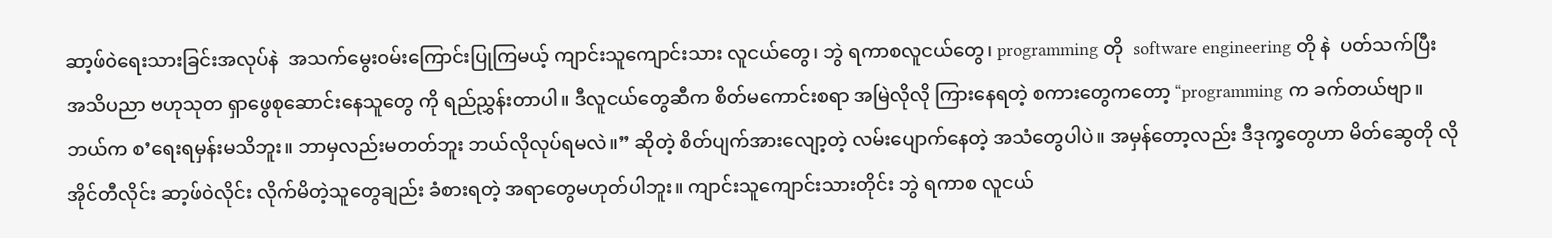ဆာ့ဖ်၀ဲရေးသားခြင်းအလုပ်နဲ  အသက်မွေး၀မ်းကြောင်းပြုကြမယ့် ကျာင်းသူကျောင်းသား လူငယ်တွေ၊ ဘွဲ ရကာစလူငယ်တွေ၊ programming တို  software engineering တို နဲ  ပတ်သက်ပြီး အသိပညာ ဗဟုသုတ ရှာဖွေစုဆောင်းနေသူတွေ ကို ရည်ညွှန်းတာပါ။ ဒီလူငယ်တွေဆီက စိတ်မကောင်းစရာ အမြဲလိုလို ကြားနေရတဲ့ စကားတွေကတော့ “programming က ခက်တယ်ဗျာ။ ဘယ်က စ’ရေးရမှန်းမသိဘူး။ ဘာမှလည်းမတတ်ဘူး ဘယ်လိုလုပ်ရမလဲ။” ဆိုတဲ့ စိတ်ပျက်အားလျော့တဲ့ လမ်းပျောက်နေတဲ့ အသံတွေပါပဲ။ အမှန်တော့လည်း ဒီဒုက္ခတွေဟာ မိတ်ဆွေတို လို အိုင်တီလိုင်း ဆာ့ဖ်၀ဲလိုင်း လိုက်မိတဲ့သူတွေချည်း ခံစားရတဲ့ အရာတွေမဟုတ်ပါဘူး။ ကျာင်းသူကျောင်းသားတိုင်း ဘွဲ ရကာစ လူငယ်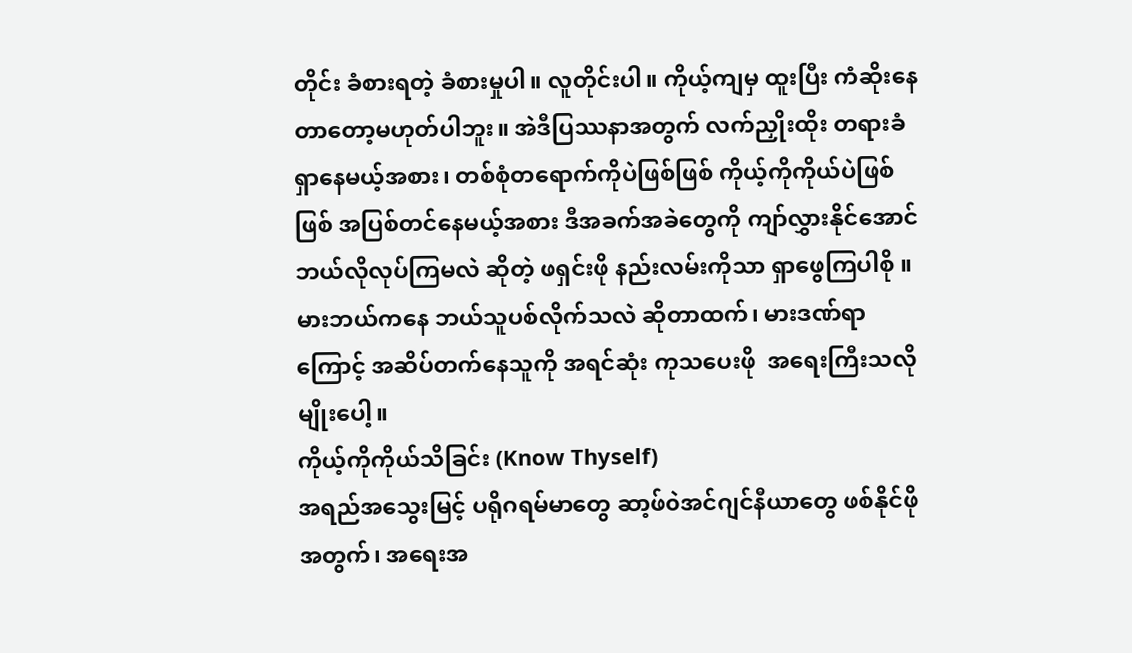တိုင်း ခံစားရတဲ့ ခံစားမှုပါ။ လူတိုင်းပါ။ ကိုယ့်ကျမှ ထူးပြီး ကံဆိုးနေတာတော့မဟုတ်ပါဘူး။ အဲဒီပြဿနာအတွက် လက်ညှိုးထိုး တရားခံရှာနေမယ့်အစား၊ တစ်စုံတရောက်ကိုပဲဖြစ်ဖြစ် ကိုယ့်ကိုကိုယ်ပဲဖြစ်ဖြစ် အပြစ်တင်နေမယ့်အစား ဒီအခက်အခဲတွေကို ကျာ်လွှားနိုင်အောင် ဘယ်လိုလုပ်ကြမလဲ ဆိုတဲ့ ဖရှင်းဖို နည်းလမ်းကိုသာ ရှာဖွေကြပါစို ။ မားဘယ်ကနေ ဘယ်သူပစ်လိုက်သလဲ ဆိုတာထက်၊ မားဒဏ်ရာကြောင့် အဆိပ်တက်နေသူကို အရင်ဆုံး ကုသပေးဖို  အရေးကြီးသလိုမျိုးပေါ့။
ကိုယ့်ကိုကိုယ်သိခြင်း (Know Thyself)
အရည်အသွေးမြင့် ပရိုဂရမ်မာတွေ ဆာ့ဖ်၀ဲအင်ဂျင်နီယာတွေ ဖစ်နိုင်ဖို အတွက်၊ အရေးအ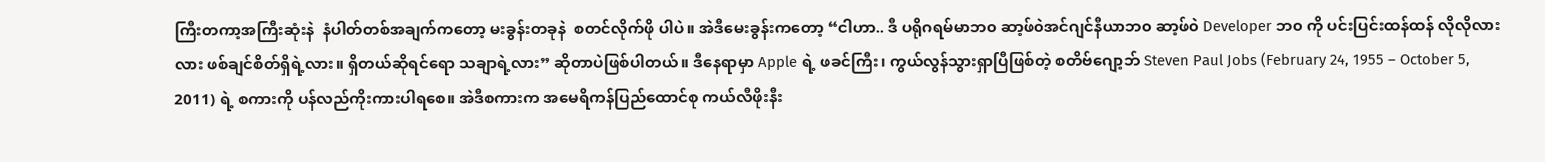ကြီးတကာ့အကြီးဆုံးနဲ  နံပါတ်တစ်အချက်ကတော့ မးခွန်းတခုနဲ  စတင်လိုက်ဖို ပါပဲ။ အဲဒီမေးခွန်းကတော့ “ငါဟာ.. ဒီ ပရိုဂရမ်မာဘ၀ ဆာ့ဖ်၀ဲအင်ဂျင်နီယာဘ၀ ဆာ့ဖ်၀ဲ Developer ဘ၀ ကို ပင်းပြင်းထန်ထန် လိုလိုလားလား ဖစ်ချင်စိတ်ရှိရဲ့လား။ ရှိတယ်ဆိုရင်ရော သချာရဲ့လား” ဆိုတာပဲဖြစ်ပါတယ်။ ဒီနေရာမှာ Apple ရဲ့ ဖခင်ကြီး၊ ကွယ်လွန်သွားရှာပြီဖြစ်တဲ့ စတိဗ်ဂျော့ဘ် Steven Paul Jobs (February 24, 1955 – October 5, 2011) ရဲ့ စကားကို ပန်လည်ကိုးကားပါရစေ။ အဲဒီစကားက အမေရိကန်ပြည်ထောင်စု ကယ်လီဖိုးနီး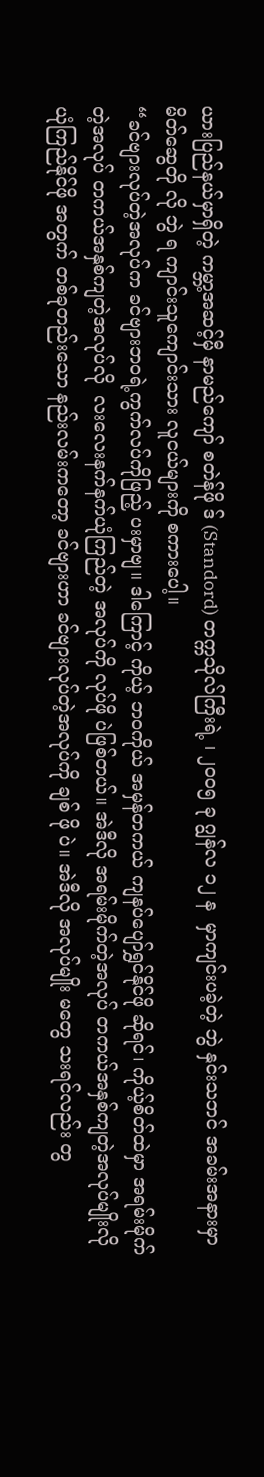ယားပြည်နယ်မှာရှိတဲ့ ကမ္ဘာ့အဆင့်မှီ နာမည်ကျော် စတဲန်ဖို ဒ် (Standord) တက္ကသိုလ်ကြီးရဲ့ ၊ ၂၀၀၅ ခု ဂျွန်လ ၁၂ န  မှာကျင်းပခဲ့တဲ့ ဘွဲ နှင်းသဘင် အခမ်းအနားမှာ မိတ်ဆွေတို လို ဘွဲ ရ ကျာင်းသူကျောင်းသား လူငယ်များကို စကားပေါ့။
“ခင်ဗျားလုပ်တဲ့အလုပ်က ခင်ဗျားဘ၀ရဲ့ကွက်လပ်ကိုဖြည့် ပးမှာဗျ။ ဒါကြောင့် ကိုယ့် ဘ၀ကိုယ် အမှန်တကယ် ကျနပ်ပျော်ရွှင်နိုင်ဖို ဆိုရင်၊ ကိုယ့်စိတ်ထဲမှာ အရမ်းမိုက်တဲ့အလုပ် တကယ်အနှစ်ကျတဲ့အလုပ်လို  လးလေးနက်နက်ယုံကြည်တဲ့ အလုပ်ကို လုပ်ဖို ပဲဖြစ်တယ်။ အဲဒီလို အရမ်းမိုက်တဲ့အလုပ် တကယ်အနှစ်ကျတဲ့အလုပ်မျိုးလို  ယုံကြည်နိုင်ဖို အတွက် တစ်ခုတည်းသော နည်းလမ်းကတော့ ခင်ဗျားဟာ ခင်ဗျားလုပ်တဲ့အလုပ်ကို ချစ် ဖို ပဲ။ အဲဒီလို အလုပ်မျိုး မတွေ သးရင်လည်း တွ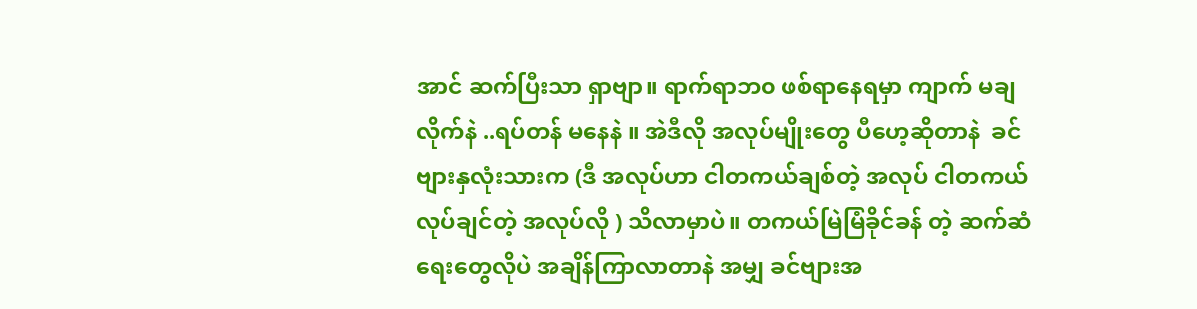အာင် ဆက်ပြီးသာ ရှာဗျာ။ ရာက်ရာဘ၀ ဖစ်ရာနေရမှာ ကျာက် မချလိုက်နဲ ..ရပ်တန် မနေနဲ ။ အဲဒီလို အလုပ်မျိုးတွေ ပီဟေ့ဆိုတာနဲ  ခင်ဗျားနှလုံးသားက (ဒီ အလုပ်ဟာ ငါတကယ်ချစ်တဲ့ အလုပ် ငါတကယ်လုပ်ချင်တဲ့ အလုပ်လို ) သိလာမှာပဲ။ တကယ်မြဲမြံခိုင်ခန် တဲ့ ဆက်ဆံရေးတွေလိုပဲ အချိန်ကြာလာတာနဲ အမျှ ခင်ဗျားအ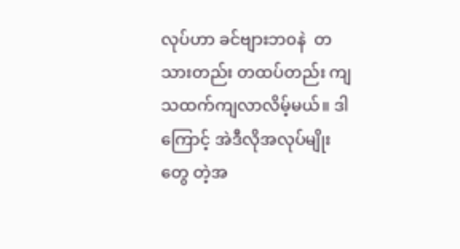လုပ်ဟာ ခင်ဗျားဘ၀နဲ  တသားတည်း တထပ်တည်း ကျသထက်ကျလာလိမ့်မယ်။ ဒါကြောင့် အဲဒီလိုအလုပ်မျိုးတွေ တဲ့အ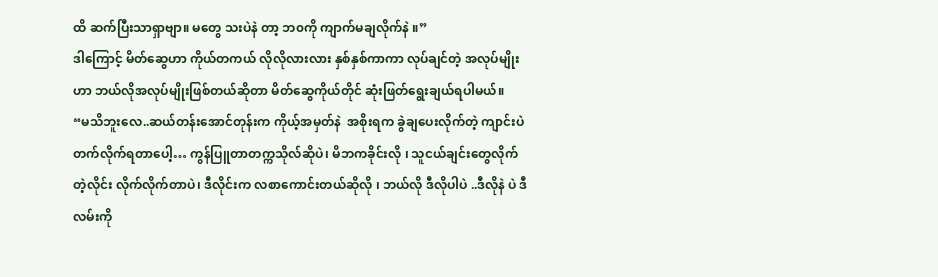ထိ ဆက်ပြီးသာရှာဗျာ။ မတွေ သးပဲနဲ တာ့ ဘ၀ကို ကျာက်မချလိုက်နဲ ။”
ဒါကြောင့် မိတ်ဆွေဟာ ကိုယ်တကယ် လိုလိုလားလား နှစ်နှစ်ကာကာ လုပ်ချင်တဲ့ အလုပ်မျိုးဟာ ဘယ်လိုအလုပ်မျိုးဖြစ်တယ်ဆိုတာ မိတ်ဆွေကိုယ်တိုင် ဆုံးဖြတ်ရွေးချယ်ရပါမယ်။
“မသိဘူးလေ..ဆယ်တန်းအောင်တုန်းက ကိုယ့်အမှတ်နဲ  အစိုးရက ခွဲချပေးလိုက်တဲ့ ကျာင်းပဲ တက်လိုက်ရတာပေါ့… ကွန်ပြူတာတက္ကသိုလ်ဆိုပဲ၊ မိဘကခိုင်းလို ၊ သူငယ်ချင်းတွေလိုက်တဲ့လိုင်း လိုက်လိုက်တာပဲ၊ ဒီလိုင်းက လစာကောင်းတယ်ဆိုလို ၊ ဘယ်လို ဒီလိုပါပဲ ..ဒီလိုနဲ ပဲ ဒီလမ်းကို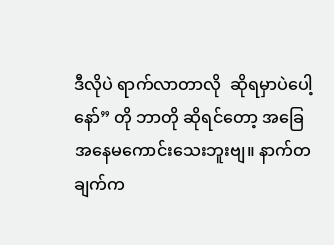ဒီလိုပဲ ရာက်လာတာလို  ဆိုရမှာပဲပေါ့နော်” တို ဘာတို ဆိုရင်တော့ အခြေအနေမကောင်းသေးဘူးဗျ။ နာက်တချက်က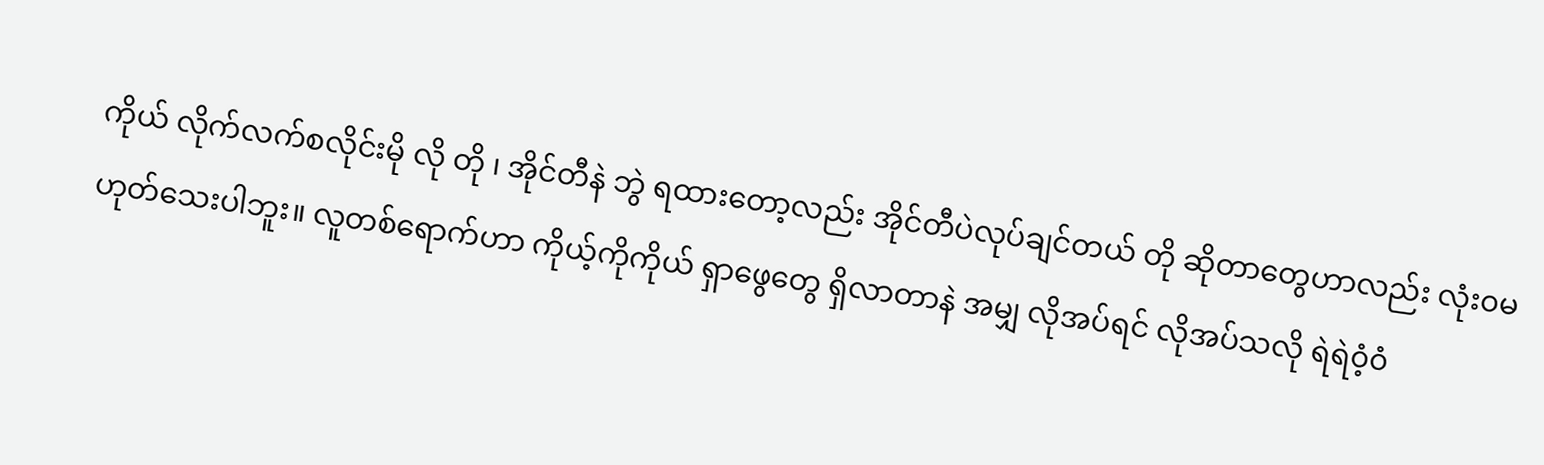ကိုယ် လိုက်လက်စလိုင်းမို လို တို ၊ အိုင်တီနဲ ဘွဲ ရထားတော့လည်း အိုင်တီပဲလုပ်ချင်တယ် တို ဆိုတာတွေဟာလည်း လုံး၀မဟုတ်သေးပါဘူး။ လူတစ်ရောက်ဟာ ကိုယ့်ကိုကိုယ် ရှာဖွေတွေ ရှိလာတာနဲ အမျှ လိုအပ်ရင် လိုအပ်သလို ရဲရဲ၀ံ့၀ံ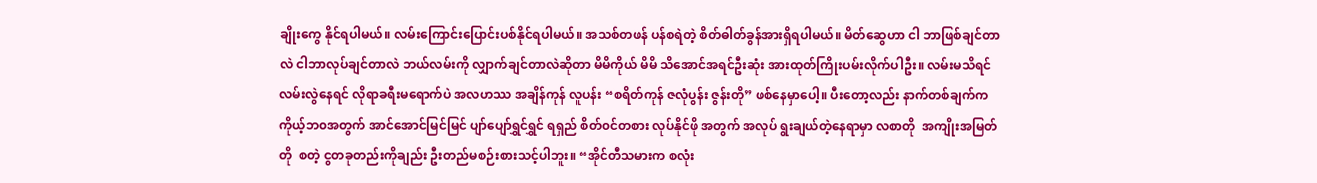ချိုးကွေ နိုင်ရပါမယ်။ လမ်းကြောင်းပြောင်းပစ်နိုင်ရပါမယ်။ အသစ်တဖန် ပန်စရဲတဲ့ စိတ်ဓါတ်ခွန်အားရှိရပါမယ်။ မိတ်ဆွေဟာ ငါ ဘာဖြစ်ချင်တာလဲ ငါဘာလုပ်ချင်တာလဲ ဘယ်လမ်းကို လျှာက်ချင်တာလဲဆိုတာ မိမိကိုယ် မိမိ သိအောင်အရင်ဦးဆုံး အားထုတ်ကြိုးပမ်းလိုက်ပါဦး။ လမ်းမသိရင် လမ်းလွဲနေရင် လိုရာခရီးမရောက်ပဲ အလဟဿ အချိန်ကုန် လူပန်း “စရိတ်ကုန် ဇလုံပွန်း ဇွန်းတို” ဖစ်နေမှာပေါ့။ ပီးတော့လည်း နာက်တစ်ချက်က ကိုယ့်ဘ၀အတွက် အာင်အောင်မြင်မြင် ပျာ်ပျော်ရွှင်ရွှင် ရရှည် စိတ်၀င်တစား လုပ်နိုင်ဖို အတွက် အလုပ် ရွးချယ်တဲ့နေရာမှာ လစာတို  အကျိုးအမြတ်တို  စတဲ့ ငွတခုတည်းကိုချည်း ဦးတည်မစဉ်းစားသင့်ပါဘူး။ “အိုင်တီသမားက စလုံး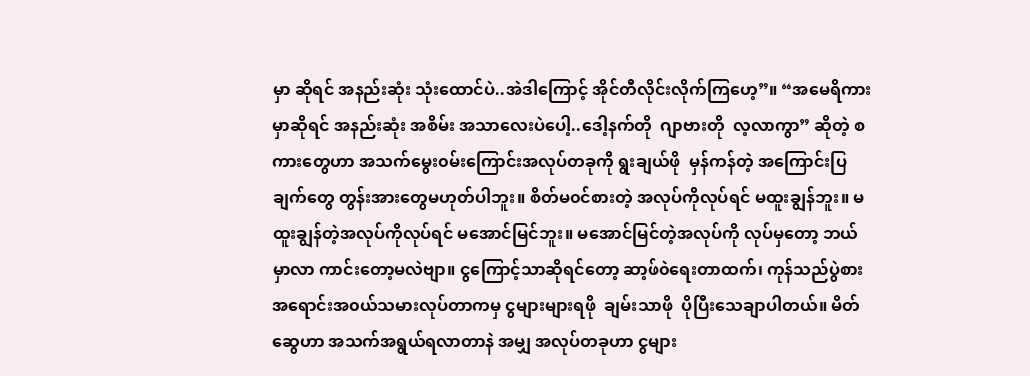မှာ ဆိုရင် အနည်းဆုံး သုံးထောင်ပဲ..အဲဒါကြောင့် အိုင်တီလိုင်းလိုက်ကြဟေ့”။ “အမေရိကားမှာဆိုရင် အနည်းဆုံး အစိမ်း အသာလေးပဲပေါ့..ဒေါ့နက်တို  ဂျာဗားတို  လ့လာကွာ” ဆိုတဲ့ စကားတွေဟာ အသက်မွေး၀မ်းကြောင်းအလုပ်တခုကို ရွးချယ်ဖို  မှန်ကန်တဲ့ အကြောင်းပြချက်တွေ တွန်းအားတွေမဟုတ်ပါဘူး။ စိတ်မ၀င်စားတဲ့ အလုပ်ကိုလုပ်ရင် မထူးချွန်ဘူး။ မထူးချွန်တဲ့အလုပ်ကိုလုပ်ရင် မအောင်မြင်ဘူး။ မအောင်မြင်တဲ့အလုပ်ကို လုပ်မှတော့ ဘယ်မှာလာ ကာင်းတော့မလဲဗျာ။ ငွကြောင့်သာဆိုရင်တော့ ဆာ့ဖ်၀ဲရေးတာထက်၊ ကုန်သည်ပွဲစား အရောင်းအ၀ယ်သမားလုပ်တာကမှ ငွများများရဖို  ချမ်းသာဖို  ပိုပြီးသေချာပါတယ်။ မိတ်ဆွေဟာ အသက်အရွယ်ရလာတာနဲ အမျှ အလုပ်တခုဟာ ငွများ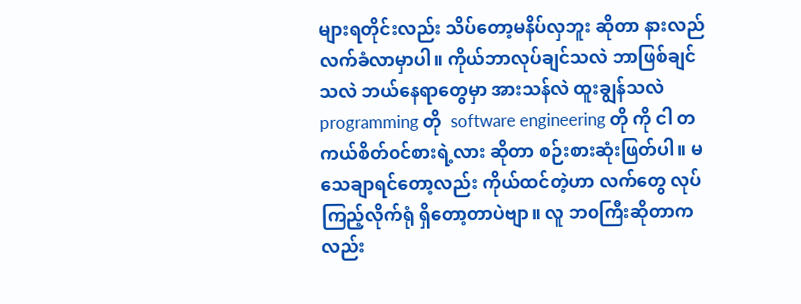များရတိုင်းလည်း သိပ်တော့မနိပ်လှဘူး ဆိုတာ နားလည်လက်ခံလာမှာပါ။ ကိုယ်ဘာလုပ်ချင်သလဲ ဘာဖြစ်ချင်သလဲ ဘယ်နေရာတွေမှာ အားသန်လဲ ထူးချွန်သလဲ programming တို  software engineering တို ကို ငါ တကယ်စိတ်၀င်စားရဲ့လား ဆိုတာ စဉ်းစားဆုံးဖြတ်ပါ။ မသေချာရင်တော့လည်း ကိုယ်ထင်တဲ့ဟာ လက်တွေ လုပ်ကြည့်လိုက်ရုံ ရှိတော့တာပဲဗျာ။ လူ ဘ၀ကြီးဆိုတာကလည်း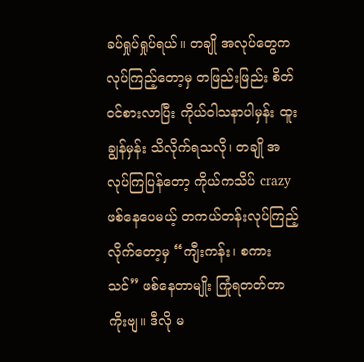ခပ်ရှုပ်ရှုပ်ရယ်။ တချို အလုပ်တွေက လုပ်ကြည့်တော့မှ တဖြည်းဖြည်း စိတ်၀င်စားလာပြီး ကိုယ်၀ါသနာပါမှန်း ထူးချွန်မှန်း သိလိုက်ရသလို၊ တချို အလုပ်ကြပြန်တော့ ကိုယ်ကသိပ် crazy ဖစ်နေပေမယ့် တကယ်တန်းလုပ်ကြည့်လိုက်တော့မှ “ကျီးကန်း၊ စကားသင်” ဖစ်နေတာမျိုး ကြုံရတတ်တာကိုးဗျ။ ဒီလို မ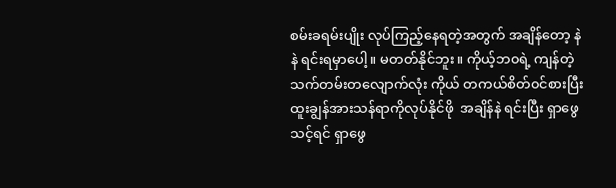စမ်းခရမ်းပျိုး လုပ်ကြည့်နေရတဲ့အတွက် အချိန်တော့ နဲနဲ ရင်းရမှာပေါ့။ မတတ်နိုင်ဘူး။ ကိုယ့်ဘ၀ရဲ့ ကျန်တဲ့သက်တမ်းတလျောက်လုံး ကိုယ် တကယ်စိတ်၀င်စားပြီး ထူးချွန်အားသန်ရာကိုလုပ်နိုင်ဖို  အချိန်နဲ ရင်းပြီး ရှာဖွေသင့်ရင် ရှာဖွေ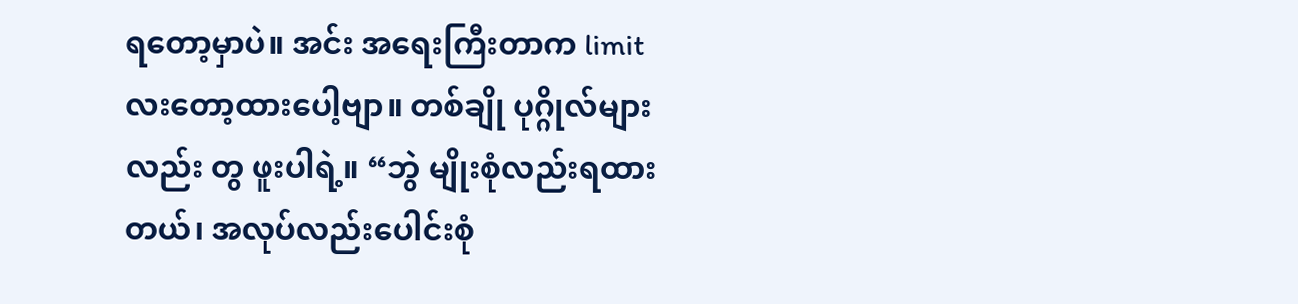ရတော့မှာပဲ။ အင်း အရေးကြီးတာက limit လးတော့ထားပေါ့ဗျာ။ တစ်ချို ပုဂ္ဂိုလ်များလည်း တွ ဖူးပါရဲ့။ “ဘွဲ မျိုးစုံလည်းရထားတယ်၊ အလုပ်လည်းပေါင်းစုံ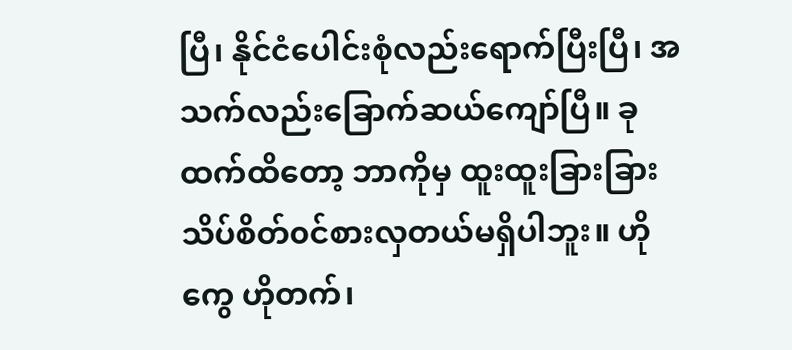ပြီ၊ နိုင်ငံပေါင်းစုံလည်းရောက်ပြီးပြီ၊ အသက်လည်းခြောက်ဆယ်ကျော်ပြီ။ ခုထက်ထိတော့ ဘာကိုမှ ထူးထူးခြားခြား သိပ်စိတ်၀င်စားလှတယ်မရှိပါဘူး။ ဟိုကွေ ဟိုတက်၊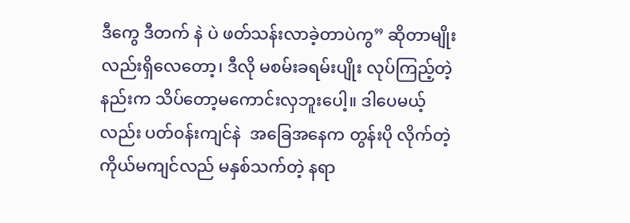ဒီကွေ ဒီတက် နဲ ပဲ ဖတ်သန်းလာခဲ့တာပဲကွ” ဆိုတာမျိုးလည်းရှိလေတော့၊ ဒီလို မစမ်းခရမ်းပျိုး လုပ်ကြည့်တဲ့နည်းက သိပ်တော့မကောင်းလှဘူးပေါ့။ ဒါပေမယ့်လည်း ပတ်၀န်းကျင်နဲ  အခြေအနေက တွန်းပို လိုက်တဲ့ ကိုယ်မကျင်လည် မနှစ်သက်တဲ့ နရာ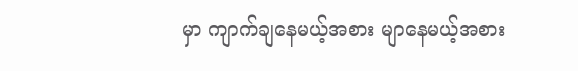မှာ ကျာက်ချနေမယ့်အစား မျာနေမယ့်အစား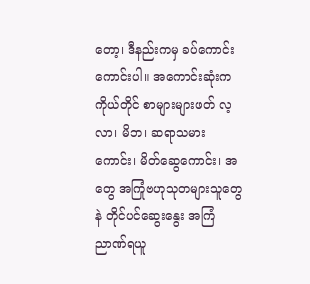တော့၊ ဒီနည်းကမှ ခပ်ကောင်းကောင်းပါ။ အကောင်းဆုံးက ကိုယ်တိုင် စာများများဖတ် လ့လာ၊ မိဘ၊ ဆရာသမားကောင်း၊ မိတ်ဆွေကောင်း၊ အတွေ အကြုံဗဟုသုတများသူတွေ နဲ တိုင်ပင်ဆွေးနွေး အကြံညာဏ်ရယူ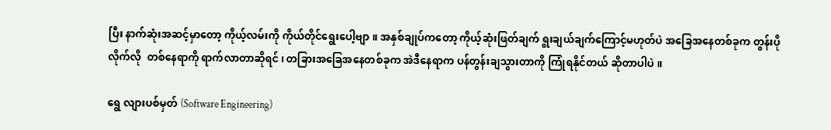ပြီး နာက်ဆုံးအဆင့်မှာတော့ ကိုယ့်လမ်းကို ကိုယ်တိုင်ရွေးပေါ့ဗျာ။ အနှစ်ချုပ်ကတော့ ကိုယ့်ဆုံးဖြတ်ချက် ရွးချယ်ချက်ကြောင့်မဟုတ်ပဲ အခြေအနေတစ်ခုက တွန်းပို လိုက်လို  တစ်နေရာကို ရာက်လာတာဆိုရင်၊ တခြားအခြေအနေတစ်ခုက အဲဒီနေရာက ပန်တွန်းချသွားတာကို ကြုံရနိုင်တယ် ဆိုတာပါပဲ။

ရွေ လျားပစ်မှတ် (Software Engineering)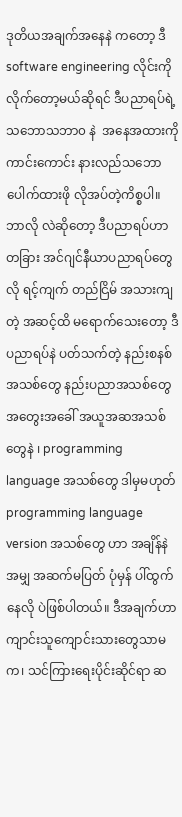ဒုတိယအချက်အနေနဲ ကတော့ ဒီ software engineering လိုင်းကိုလိုက်တော့မယ်ဆိုရင် ဒီပညာရပ်ရဲ့ သဘောသဘာ၀ နဲ  အနေအထားကို ကာင်းကောင်း နားလည်သဘောပေါက်ထားဖို လိုအပ်တဲ့ကိစ္စပါ။ ဘာလို လဲဆိုတော့ ဒီပညာရပ်ဟာ တခြား အင်ဂျင်နီယာပညာရပ်တွေလို ရင့်ကျက် တည်ငြိမ် အသားကျတဲ့ အဆင့်ထိ မရောက်သေးတော့ ဒီ ပညာရပ်နဲ ပတ်သက်တဲ့ နည်းစနစ်အသစ်တွေ နည်းပညာအသစ်တွေ အတွေးအခေါ် အယူအဆအသစ်တွေနဲ ၊ programming language အသစ်တွေ ဒါမှမဟုတ် programming language version အသစ်တွေ ဟာ အချိန်နဲ အမျှ အဆက်မပြတ် ပုံမှန် ပါ်ထွက်နေလို ပဲဖြစ်ပါတယ်။ ဒီအချက်ဟာ ကျာင်းသူကျောင်းသားတွေသာမက၊ သင်ကြားရေးပိုင်းဆိုင်ရာ ဆ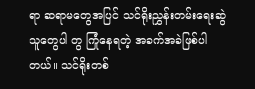ရာ ဆရာမတွေအပြင် သင်ရိုးညွှန်းတမ်းရေးဆွဲသူတွေပါ တွ ကြုံနေရတဲ့ အခက်အခဲဖြစ်ပါတယ်။ သင်ရိုးတစ်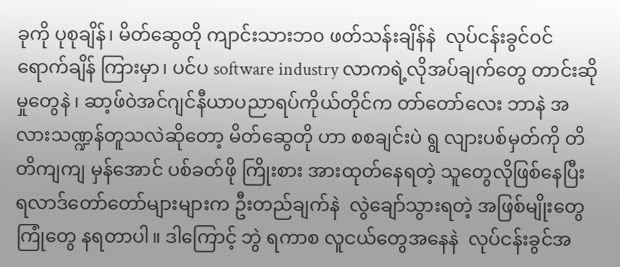ခုကို ပုစုချိန်၊ မိတ်ဆွေတို ကျာင်းသားဘ၀ ဖတ်သန်းချိန်နဲ  လုပ်ငန်းခွင်၀င်ရောက်ချိန် ကြားမှာ၊ ပင်ပ software industry လာကရဲ့လိုအပ်ချက်တွေ တာင်းဆိုမှုတွေနဲ ၊ ဆာ့ဖ်၀ဲအင်ဂျင်နီယာပညာရပ်ကိုယ်တိုင်က တာ်တော်လေး ဘာနဲ အလားသဏ္ဍန်တူသလဲဆိုတော့ မိတ်ဆွေတို ဟာ စစချင်းပဲ ရွ လျားပစ်မှတ်ကို တိတိကျကျ မှန်အောင် ပစ်ခတ်ဖို ကြိုးစား အားထုတ်နေရတဲ့ သူတွေလိုဖြစ်နေပြီး ရလာဒ်တော်တော်များများက ဦးတည်ချက်နဲ  လွဲချော်သွားရတဲ့ အဖြစ်မျိုးတွေ ကြုံတွေ နရတာပါ။ ဒါကြောင့် ဘွဲ ရကာစ လူငယ်တွေအနေနဲ  လုပ်ငန်းခွင်အ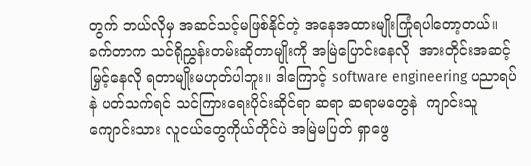တွက် ဘယ်လိုမှ အဆင်သင့်မဖြစ်နိုင်တဲ့ အနေအထားမျိုးကြုံရပါတော့တယ်။
ခက်တာက သင်ရိုညွှန်းတမ်းဆိုတာမျိုးကို အမြဲပြောင်းနေလို  အားတိုင်းအဆင့်မြှင့်နေလို ရတာမျိုးမဟုတ်ပါဘူး။ ဒါကြောင့် software engineering ပညာရပ်နဲ ပတ်သက်ရင် သင်ကြားရေးပိုင်းဆိုင်ရာ ဆရာ ဆရာမတွေနဲ  ကျာင်းသူကျောင်းသား လူငယ်တွေကိုယ်တိုင်ပဲ အမြဲမပြတ် ရှာဖွေ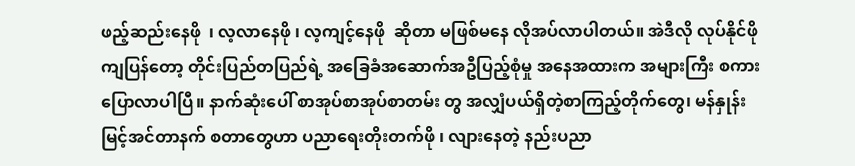ဖည့်ဆည်းနေဖို  ၊ လ့လာနေဖို ၊ လ့ကျင့်နေဖို  ဆိုတာ မဖြစ်မနေ လိုအပ်လာပါတယ်။ အဲဒီလို လုပ်နိုင်ဖို ကျပြန်တော့ တိုင်းပြည်တပြည်ရဲ့ အခြေခံအဆောက်အဦပြည့်စုံမှု အနေအထားက အများကြီး စကားပြောလာပါပြီ။ နာက်ဆုံးပေါ် စာအုပ်စာအုပ်စာတမ်း တွ အလျှံပယ်ရှိတဲ့စာကြည့်တိုက်တွေ၊ မန်နှုန်းမြင့်အင်တာနက် စတာတွေဟာ ပညာရေးတိုးတက်ဖို ၊ လျားနေတဲ့ နည်းပညာ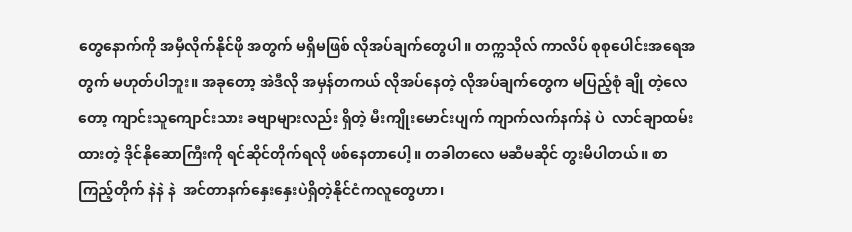တွေနောက်ကို အမှီလိုက်နိုင်ဖို အတွက် မရှိမဖြစ် လိုအပ်ချက်တွေပါ။ တက္ကသိုလ် ကာလိပ် စုစုပေါင်းအရေအတွက် မဟုတ်ပါဘူး။ အခုတော့ အဲဒီလို အမှန်တကယ် လိုအပ်နေတဲ့ လိုအပ်ချက်တွေက မပြည့်စုံ ချို တဲ့လေတော့ ကျာင်းသူကျောင်းသား ခဗျာများလည်း ရှိတဲ့ မီးကျိုးမောင်းပျက် ကျာက်လက်နက်နဲ ပဲ  လာင်ချာထမ်းထားတဲ့ ဒိုင်နိုဆောကြီးကို ရင်ဆိုင်တိုက်ရလို ဖစ်နေတာပေါ့။ တခါတလေ မဆီမဆိုင် တွးမိပါတယ်။ စာကြည့်တိုက် နဲနဲ နဲ  အင်တာနက်နှေးနှေးပဲရှိတဲ့နိုင်ငံကလူတွေဟာ၊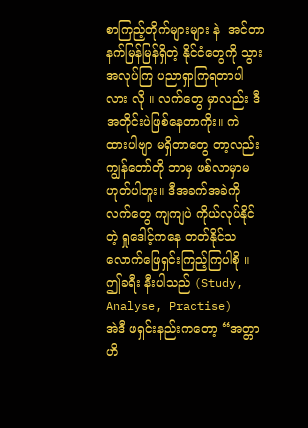စာကြည့်တိုက်များများ နဲ  အင်တာနက်မြန်မြန်ရှိတဲ့ နိုင်ငံတွေကို သွားအလုပ်ကြ ပညာရှာကြရတာပါလား လို ။ လက်တွေ မှာလည်း ဒီအတိုင်းပဲဖြစ်နေတာကိုး။ ကဲ ထားပါဗျာ မရှိတာတွေ တာ့လည်း ကျွန်တော်တို ဘာမှ ဖစ်လာမှာမဟုတ်ပါဘူး။ ဒီအခက်အခဲကို လက်တွေ ကျကျပဲ ကိုယ်လုပ်နိုင်တဲ့ ရှုဒေါင့်ကနေ တတ်နိုင်သလောက်ဖြေရှင်းကြည့်ကြပါစို ။
ဤခရီး နီးပါသည် (Study, Analyse, Practise)
အဲဒီ ဖရှင်းနည်းကတော့ “အတ္တာဟိ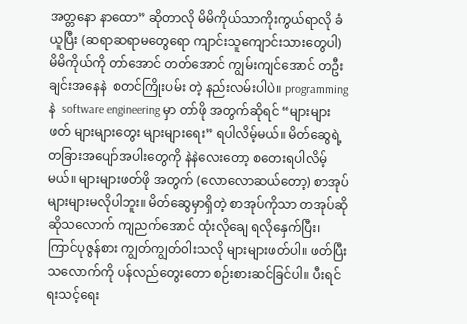အတ္တနော နာထော” ဆိုတာလို မိမိကိုယ်သာကိုးကွယ်ရာလို ခံယူပြီး (ဆရာဆရာမတွေရော ကျာင်းသူကျောင်းသားတွေပါ) မိမိကိုယ်ကို တာ်အောင် တတ်အောင် ကျွမ်းကျင်အောင် တဦးချင်းအနေနဲ  စတင်ကြိုးပမ်း တဲ့ နည်းလမ်းပါပဲ။ programming နဲ  software engineering မှာ တာ်ဖို အတွက်ဆိုရင် “များများဖတ် များများတွေး များများရေး” ရပါလိမ့်မယ်။ မိတ်ဆွေရဲ့ တခြားအပျော်အပါးတွေကို နဲနဲလေးတော့ စတေးရပါလိမ့်မယ်။ များများဖတ်ဖို အတွက် (လောလောဆယ်တော့) စာအုပ်များများမလိုပါဘူး။ မိတ်ဆွေမှာရှိတဲ့ စာအုပ်ကိုသာ တအုပ်ဆို ဆိုသလောက် ကျညက်အောင် ထုံးလိုချေ ရလိုနှေက်ပြီး၊ ကြာင်ပုဇွန်စား ကျွတ်ကျွတ်၀ါးသလို များများဖတ်ပါ။ ဖတ်ပြီးသလောက်ကို ပန်လည်တွေးတော စဉ်းစားဆင်ခြင်ပါ။ ပီးရင် ရးသင့်ရေး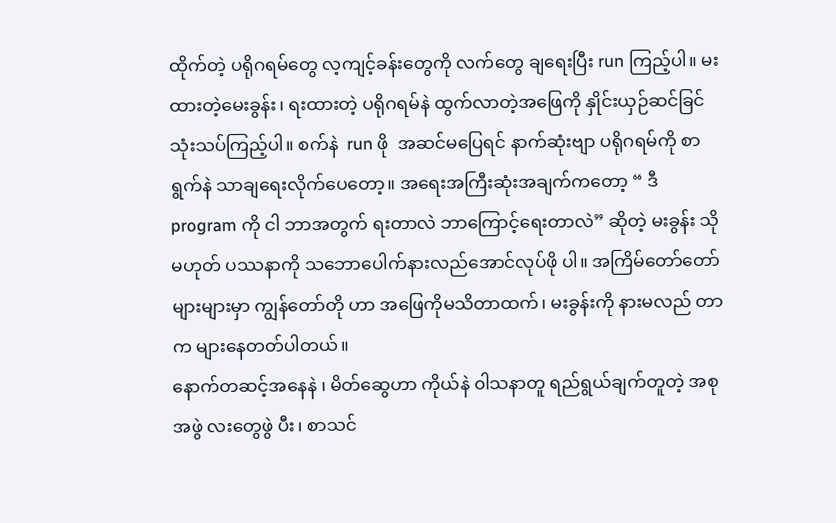ထိုက်တဲ့ ပရိုဂရမ်တွေ လ့ကျင့်ခန်းတွေကို လက်တွေ ချရေးပြီး run ကြည့်ပါ။ မးထားတဲ့မေးခွန်း၊ ရးထားတဲ့ ပရိုဂရမ်နဲ ထွက်လာတဲ့အဖြေကို နှိုင်းယှဉ်ဆင်ခြင် သုံးသပ်ကြည့်ပါ။ စက်နဲ  run ဖို  အဆင်မပြေရင် နာက်ဆုံးဗျာ ပရိုဂရမ်ကို စာရွက်နဲ သာချရေးလိုက်ပေတော့။ အရေးအကြီးဆုံးအချက်ကတော့ “ ဒီ program ကို ငါ ဘာအတွက် ရးတာလဲ ဘာကြောင့်ရေးတာလဲ” ဆိုတဲ့ မးခွန်း သို မဟုတ် ပဿနာကို သဘောပေါက်နားလည်အောင်လုပ်ဖို ပါ။ အကြိမ်တော်တော်များများမှာ ကျွန်တော်တို ဟာ အဖြေကိုမသိတာထက်၊ မးခွန်းကို နားမလည် တာက များနေတတ်ပါတယ်။
နောက်တဆင့်အနေနဲ ၊ မိတ်ဆွေဟာ ကိုယ်နဲ ၀ါသနာတူ ရည်ရွယ်ချက်တူတဲ့ အစု အဖွဲ လးတွေဖွဲ ပီး၊ စာသင်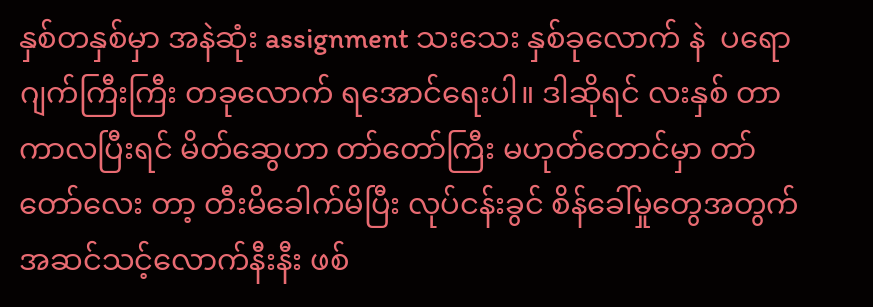နှစ်တနှစ်မှာ အနဲဆုံး assignment သးသေး နှစ်ခုလောက် နဲ  ပရောဂျက်ကြီးကြီး တခုလောက် ရအောင်ရေးပါ။ ဒါဆိုရင် လးနှစ် တာကာလပြီးရင် မိတ်ဆွေဟာ တာ်တော်ကြီး မဟုတ်တောင်မှာ တာ်တော်လေး တာ့ တီးမိခေါက်မိပြီး လုပ်ငန်းခွင် စိန်ခေါ်မှုတွေအတွက် အဆင်သင့်လောက်နီးနီး ဖစ်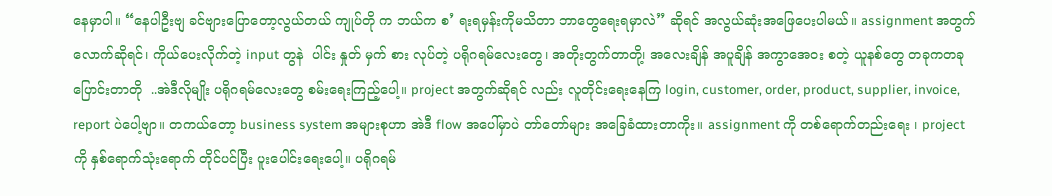နေမှာပါ။ “နေပါဦးဗျ ခင်ဗျားပြောတော့လွယ်တယ် ကျုပ်တို က ဘယ်က စ’ ရးရမှန်းကိုမသိတာ ဘာတွေရေးရမှာလဲ” ဆိုရင် အလွယ်ဆုံးအဖြေပေးပါမယ်။ assignment အတွက်လောက်ဆိုရင်၊ ကိုယ်ပေးလိုက်တဲ့ input တွနဲ  ပါင်း နှုတ် မှက် စား လုပ်တဲ့ ပရိုဂရမ်လေးတွေ၊ အတိုးတွက်တာတို၊့ အလေးချိန် အပူချိန် အကွာအေ၀း စတဲ့ ယူနစ်တွေ တခုကတခုပြောင်းတာတို  ..အဲဒီလိုမျိုး ပရိုဂရမ်လေးတွေ စမ်းရေးကြည့်ပေါ့။ project အတွက်ဆိုရင် လည်း လူတိုင်းရေးနေကြ login, customer, order, product, supplier, invoice, report ပဲပေါ့ဗျာ။ တကယ်တော့ business system အများစုဟာ အဲဒီ flow အပေါ်မှာပဲ တာ်တော်များ အခြေခံထားတာကိုး။ assignment ကို တစ်ရောက်တည်းရေး ၊ project ကို နှစ်ရောက်သုံးရောက် တိုင်ပင်ပြီး ပူးပေါင်းရေးပေါ့။ ပရိုဂရမ်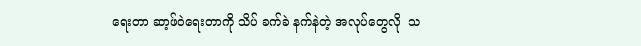ရေးတာ ဆာ့ဖ်၀ဲရေးတာကို သိပ် ခက်ခဲ နက်နဲတဲ့ အလုပ်တွေလို  သ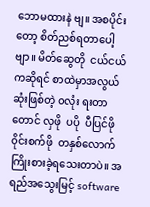ဘောမထားနဲ ဗျ။ အစပိုင်းတော့ စိတ်ညစ်ရတာပေါ့ဗျာ။ မိတ်ဆွေတို  ငယ်ငယ်ကဆိုရင် စာထဲမှာအလွယ်ဆုံးဖြစ်တဲ့ ၀လုံး ရးတာတောင် လှဖို  ပပို  ပီပြင်ဖို  ၀ိုင်းစက်ဖို  တနှစ်လောက် ကြိုးစားခဲ့ရသေးတာပဲ။ အရည်အသွေးမြင့် software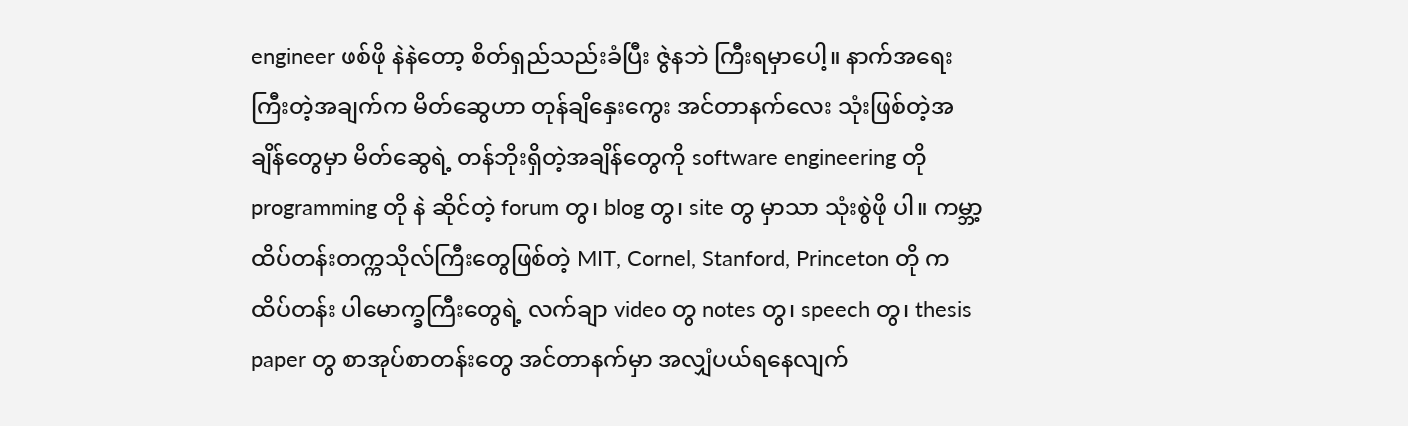engineer ဖစ်ဖို နဲနဲတော့ စိတ်ရှည်သည်းခံပြီး ဇွဲနဘဲ ကြီးရမှာပေါ့။ နာက်အရေးကြီးတဲ့အချက်က မိတ်ဆွေဟာ တုန်ချိနှေးကွေး အင်တာနက်လေး သုံးဖြစ်တဲ့အချိန်တွေမှာ မိတ်ဆွေရဲ့ တန်ဘိုးရှိတဲ့အချိန်တွေကို software engineering တို  programming တို နဲ ဆိုင်တဲ့ forum တွ၊ blog တွ၊ site တွ မှာသာ သုံးစွဲဖို ပါ။ ကမ္ဘာ့ထိပ်တန်းတက္ကသိုလ်ကြီးတွေဖြစ်တဲ့ MIT, Cornel, Stanford, Princeton တို က ထိပ်တန်း ပါမောက္ခကြီးတွေရဲ့ လက်ချာ video တွ notes တွ၊ speech တွ၊ thesis paper တွ စာအုပ်စာတန်းတွေ အင်တာနက်မှာ အလျှံပယ်ရနေလျက်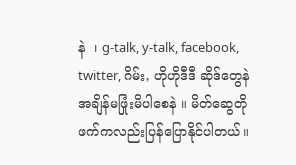နဲ  ၊ g-talk, y-talk, facebook, twitter, ဂိမ်း, ဟိုဟိုဒီဒီ ဆိုဒ်တွေနဲ အချိန်မဖြုံးမိပါစေနဲ ။ မိတ်ဆွေတို ဖက်ကလည်းပြန်ပြောနိုင်ပါတယ်။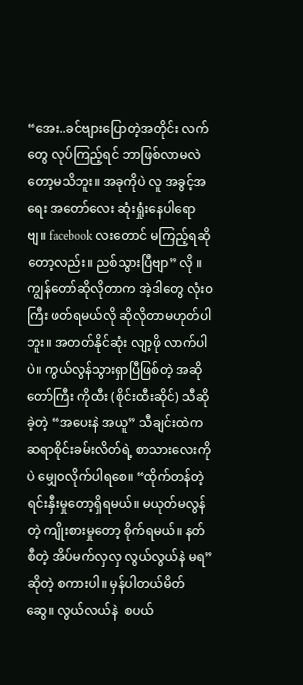“အေး..ခင်ဗျားပြောတဲ့အတိုင်း လက်တွေ လုပ်ကြည့်ရင် ဘာဖြစ်လာမလဲတော့မသိဘူး။ အခုကိုပဲ လူ အခွင့်အရေး အတော်လေး ဆုံးရှုံးနေပါရောဗျ။ facebook လးတောင် မကြည့်ရဆိုတော့လည်း။ ညစ်သွားပြီဗျာ” လို ။ ကျွန်တော်ဆိုလိုတာက အဲ့ဒါတွေ လုံး၀ကြီး ဖတ်ရမယ်လို ဆိုလိုတာမဟုတ်ပါဘူး။ အတတ်နိုင်ဆုံး လျာ့ဖို လာက်ပါပဲ။ ကွယ်လွန်သွားရှာပြီဖြစ်တဲ့ အဆိုတော်ကြီး ကိုထီး (စိုင်းထီးဆိုင်) သီဆိုခဲ့တဲ့ “အပေးနဲ အယူ” သီချင်းထဲက ဆရာစိုင်းခမ်းလိတ်ရဲ့ စာသားလေးကိုပဲ မျှေ၀လိုက်ပါရစေ။ “ထိုက်တန်တဲ့ ရင်းနှီးမှုတော့ရှိရမယ်။ မယုတ်မလွန်တဲ့ ကျိုးစားမှုတော့ စိုက်ရမယ်။ နတ်စီတဲ့ အိပ်မက်လှလှ လွယ်လွယ်နဲ မရ” ဆိုတဲ့ စကားပါ။ မှန်ပါတယ်မိတ်ဆွေ။ လွယ်လယ်နဲ  စပယ်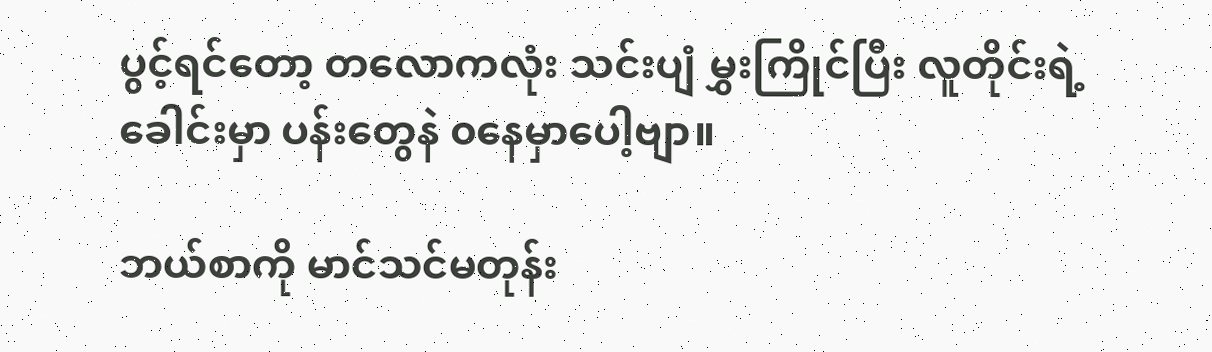ပွင့်ရင်တော့ တလောကလုံး သင်းပျံ မွှးကြိုင်ပြီး လူတိုင်းရဲ့ခေါင်းမှာ ပန်းတွေနဲ ၀နေမှာပေါ့ဗျာ။

ဘယ်စာကို မာင်သင်မတုန်း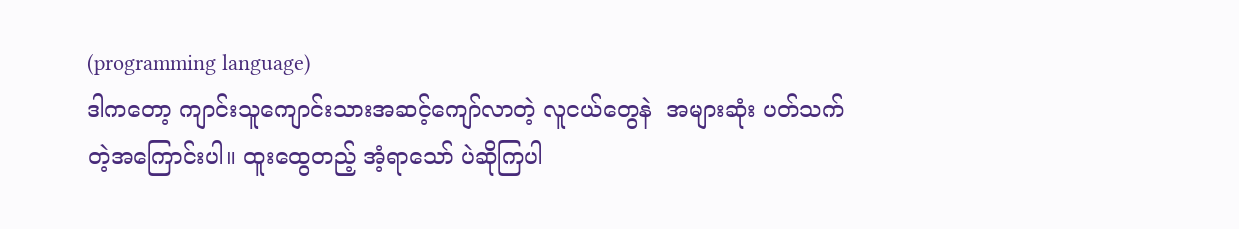(programming language)
ဒါကတော့ ကျာင်းသူကျောင်းသားအဆင့်ကျော်လာတဲ့ လူငယ်တွေနဲ  အများဆုံး ပတ်သက်တဲ့အကြောင်းပါ။ ထူးထွေတည့် အံ့ရာသော် ပဲဆိုကြပါ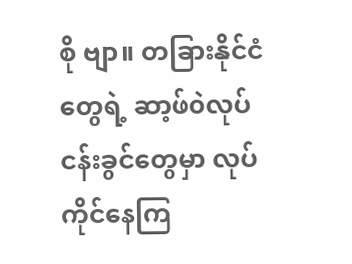စို ဗျာ။ တခြားနိုင်ငံတွေရဲ့ ဆာ့ဖ်၀ဲလုပ်ငန်းခွင်တွေမှာ လုပ်ကိုင်နေကြ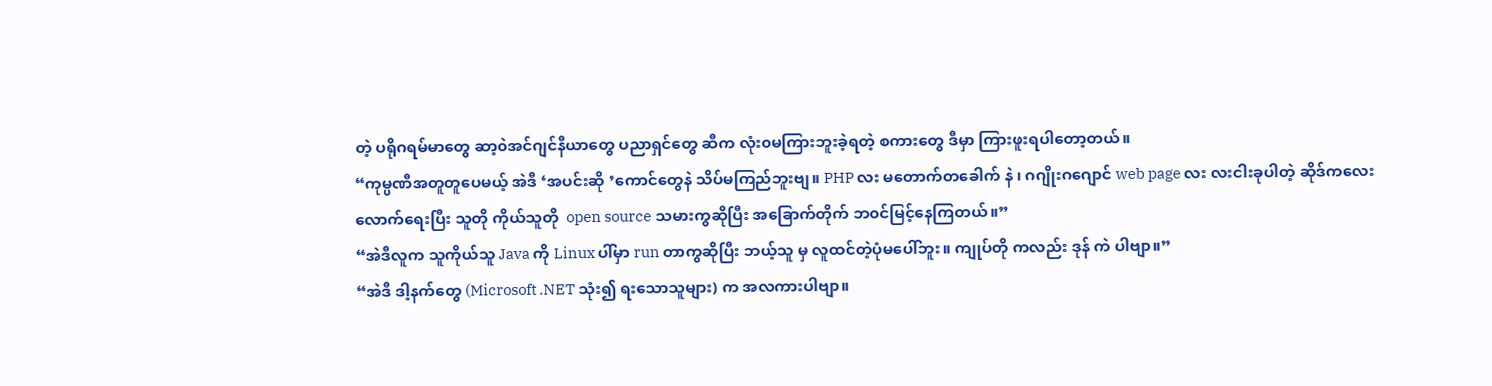တဲ့ ပရိုဂရမ်မာတွေ ဆာ့၀ဲအင်ဂျင်နီယာတွေ ပညာရှင်တွေ ဆီက လုံး၀မကြားဘူးခဲ့ရတဲ့ စကားတွေ ဒီမှာ ကြားဖူးရပါတော့တယ်။
“ကုမ္ပဏီအတူတူပေမယ့် အဲဒီ ‘အပင်းဆို ’ကောင်တွေနဲ သိပ်မကြည်ဘူးဗျ။ PHP လး မတောက်တခေါက် နဲ ၊ ဂဂျိုးဂဂျောင် web page လး လးငါးခုပါတဲ့ ဆိုဒ်ကလေးလောက်ရေးပြီး သူတို ကိုယ်သူတို  open source သမားကွဆိုပြီး အခြောက်တိုက် ဘ၀င်မြင့်နေကြတယ်။”
“အဲဒီလူက သူကိုယ်သူ Java ကို Linux ပါ်မှာ run တာကွဆိုပြီး ဘယ့်သူ မှ လူထင်တဲ့ပုံမပေါ်ဘူး။ ကျုပ်တို ကလည်း ဒုန် ကဲ ပါဗျာ။”
“အဲဒီ ဒါ့နက်တွေ (Microsoft .NET သုံး၍ ရးသောသူများ) က အလကားပါဗျာ။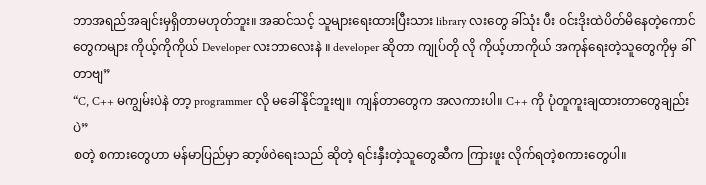ဘာအရည်အချင်းမှရှိတာမဟုတ်ဘူး။ အဆင်သင့် သူများရေးထားပြီးသား library လးတွေ ခါ်သုံး ပီး ၀င်းဒိုးထဲပိတ်မိနေတဲ့ကောင်တွေကများ ကိုယ့်ကိုကိုယ် Developer လးဘာလေးနဲ ။ developer ဆိုတာ ကျုပ်တို လို ကိုယ့်ဟာကိုယ် အကုန်ရေးတဲ့သူတွေကိုမှ ခါ်တာဗျ”
“C, C++ မကျွမ်းပဲနဲ တာ့ programmer လို မခေါ်နိုင်ဘူးဗျ။ ကျန်တာတွေက အလကားပါ။ C++ ကို ပုံတူကူးချထားတာတွေချည်းပဲ”
စတဲ့ စကားတွေဟာ မန်မာပြည်မှာ ဆာ့ဖ်၀ဲရေးသည် ဆိုတဲ့ ရင်းနှီးတဲ့သူတွေဆီက ကြားဖူး လိုက်ရတဲ့စကားတွေပါ။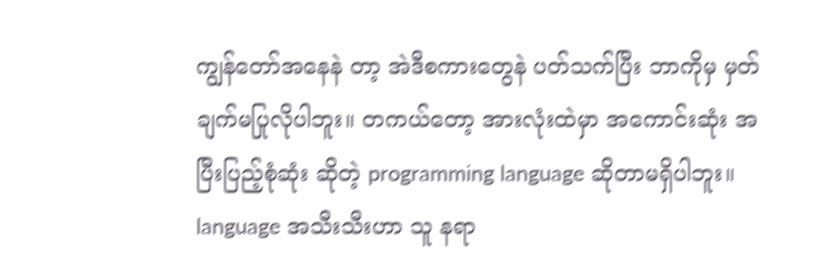ကျွန်တော်အနေနဲ တာ့ အဲဒီစကားတွေနဲ ပတ်သက်ပြီး ဘာကိုမှ မှတ်ချက်မပြုလိုပါဘူး။ တကယ်တော့ အားလုံးထဲမှာ အကောင်းဆုံး အပြီးပြည့်စုံဆုံး ဆိုတဲ့ programming language ဆိုတာမရှိပါဘူး။ language အသီးသီးဟာ သူ နရာ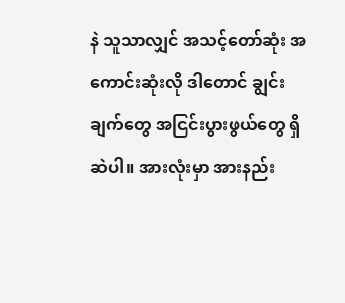နဲ သူသာလျှင် အသင့်တော်ဆုံး အကောင်းဆုံးလို ဒါတောင် ချွင်းချက်တွေ အငြင်းပွားဖွယ်တွေ ရှိဆဲပါ။ အားလုံးမှာ အားနည်း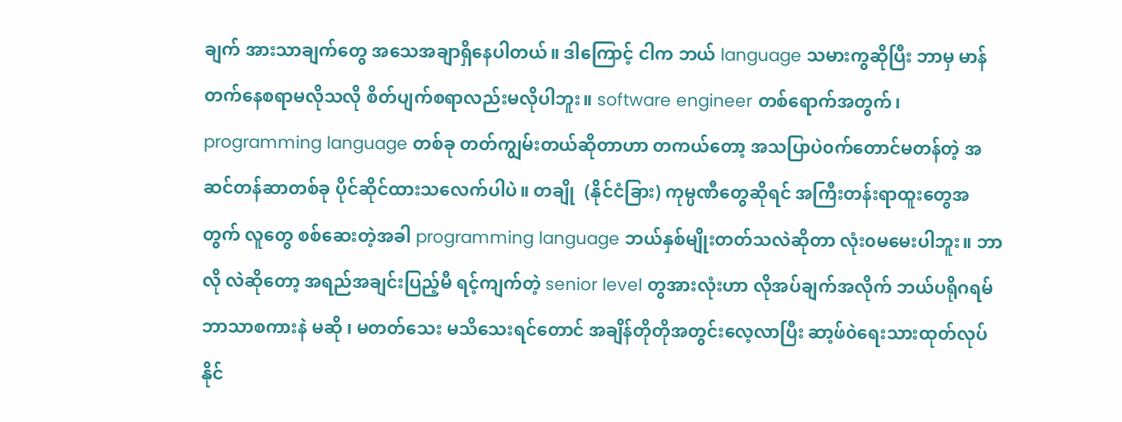ချက် အားသာချက်တွေ အသေအချာရှိနေပါတယ်။ ဒါကြောင့် ငါက ဘယ် language သမားကွဆိုပြီး ဘာမှ မာန်တက်နေစရာမလိုသလို စိတ်ပျက်စရာလည်းမလိုပါဘူး။ software engineer တစ်ရောက်အတွက်၊ programming language တစ်ခု တတ်ကျွမ်းတယ်ဆိုတာဟာ တကယ်တော့ အသပြာပဲ၀က်တောင်မတန်တဲ့ အဆင်တန်ဆာတစ်ခု ပိုင်ဆိုင်ထားသလေက်ပါပဲ။ တချို  (နိုင်ငံခြား) ကုမ္ပဏီတွေဆိုရင် အကြီးတန်းရာထူးတွေအတွက် လူတွေ စစ်ဆေးတဲ့အခါ programming language ဘယ်နှစ်မျိုးတတ်သလဲဆိုတာ လုံး၀မမေးပါဘူး။ ဘာလို လဲဆိုတော့ အရည်အချင်းပြည့်မီ ရင့်ကျက်တဲ့ senior level တွအားလုံးဟာ လိုအပ်ချက်အလိုက် ဘယ်ပရိုဂရမ်ဘာသာစကားနဲ မဆို ၊ မတတ်သေး မသိသေးရင်တောင် အချိန်တိုတိုအတွင်းလေ့လာပြီး ဆာ့ဖ်၀ဲရေးသားထုတ်လုပ်နိုင်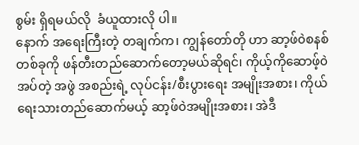စွမ်း ရှိရမယ်လို  ခံယူထားလို ပါ။
နောက် အရေးကြီးတဲ့ တချက်က၊ ကျွန်တော်တို ဟာ ဆာ့ဖ်၀ဲစနစ်တစ်ခုကို ဖန်တီးတည်ဆောက်တော့မယ်ဆိုရင်၊ ကိုယ့်ကိုဆောဖ့်၀ဲအပ်တဲ့ အဖွဲ အစည်းရဲ့ လုပ်ငန်း/စီးပွားရေး အမျိုးအစား၊ ကိုယ်ရေးသားတည်ဆောက်မယ့် ဆာ့ဖ်၀ဲအမျိုးအစား၊ အဲဒီ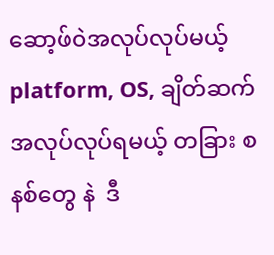ဆော့ဖ်၀ဲအလုပ်လုပ်မယ့် platform, OS, ချိတ်ဆက်အလုပ်လုပ်ရမယ့် တခြား စနစ်တွေ နဲ  ဒီ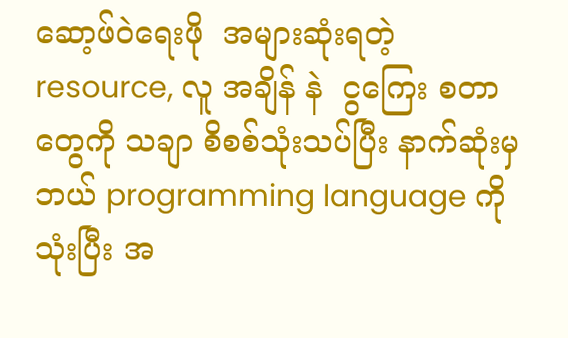ဆော့ဖ်၀ဲရေးဖို  အများဆုံးရတဲ့ resource, လူ အချိန် နဲ  ငွကြေး စတာတွေကို သချာ စိစစ်သုံးသပ်ပြီး နာက်ဆုံးမှ ဘယ် programming language ကိုသုံးပြီး အ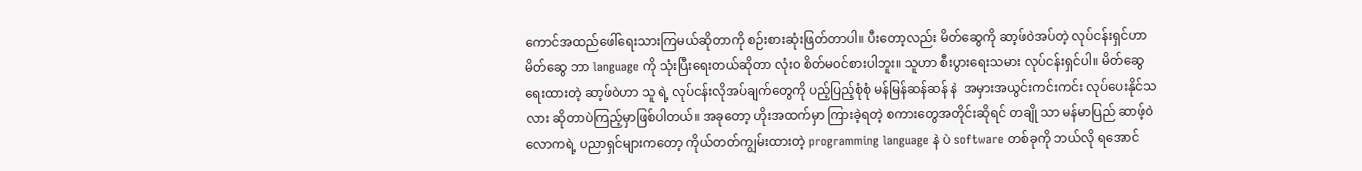ကောင်အထည်ဖေါ်ရေးသားကြမယ်ဆိုတာကို စဉ်းစားဆုံးဖြတ်တာပါ။ ပီးတော့လည်း မိတ်ဆွေကို ဆာ့ဖ်၀ဲအပ်တဲ့ လုပ်ငန်းရှင်ဟာ မိတ်ဆွေ ဘာ language ကို သုံးပြီးရေးတယ်ဆိုတာ လုံး၀ စိတ်မ၀င်စားပါဘူး။ သူဟာ စီးပွားရေးသမား လုပ်ငန်းရှင်ပါ။ မိတ်ဆွေရေးထားတဲ့ ဆာ့ဖ်၀ဲဟာ သူ ရဲ့ လုပ်ငန်းလိုအပ်ချက်တွေကို ပည့်ပြည့်စုံစုံ မန်မြန်ဆန်ဆန် နဲ  အမှားအယွင်းကင်းကင်း လုပ်ပေးနိုင်သလား ဆိုတာပဲကြည့်မှာဖြစ်ပါတယ်။ အခုတော့ ဟိုးအထက်မှာ ကြားခဲ့ရတဲ့ စကားတွေအတိုင်းဆိုရင် တချို သာ မန်မာပြည် ဆာဖ့်၀ဲလောကရဲ့ ပညာရှင်များကတော့ ကိုယ်တတ်ကျွမ်းထားတဲ့ programming language နဲ ပဲ software တစ်ခုကို ဘယ်လို ရအောင်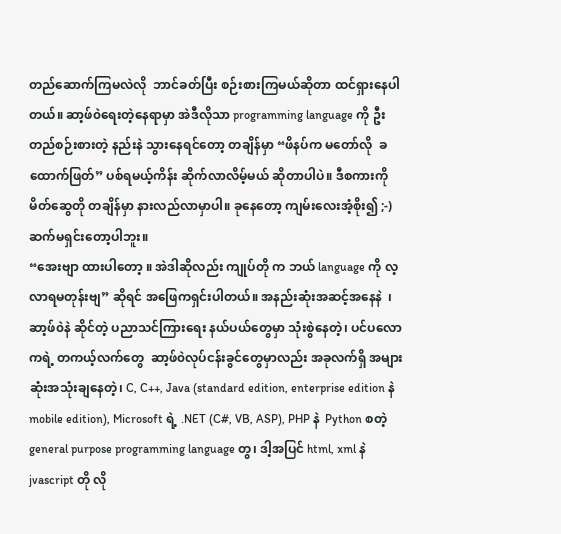တည်ဆောက်ကြမလဲလို  ဘာင်ခတ်ပြီး စဉ်းစားကြမယ်ဆိုတာ ထင်ရှားနေပါတယ်။ ဆာ့ဖ်၀ဲရေးတဲ့နေရာမှာ အဲဒီလိုသာ programming language ကို ဦးတည်စဉ်းစားတဲ့ နည်းနဲ သွားနေရင်တော့ တချိန်မှာ “ဖိနပ်က မတော်လို  ခထောက်ဖြတ်” ပစ်ရမယ့်ကိန်း ဆိုက်လာလိမ့်မယ် ဆိုတာပါပဲ။ ဒီစကားကို မိတ်ဆွေတို တချိန်မှာ နားလည်လာမှာပါ။ ခုနေတော့ ကျမ်းလေးအံ့စိုး၍ ;-) ဆက်မရှင်းတော့ပါဘူး။
“အေးဗျာ ထားပါတော့ ။ အဲဒါဆိုလည်း ကျုပ်တို က ဘယ် language ကို လ့လာရမတုန်းဗျ” ဆိုရင် အဖြေကရှင်းပါတယ်။ အနည်းဆုံးအဆင့်အနေနဲ  ၊ ဆာ့ဖ်၀ဲနဲ ဆိုင်တဲ့ ပညာသင်ကြားရေး နယ်ပယ်တွေမှာ သုံးစွဲနေတဲ့၊ ပင်ပလောကရဲ့ တကယ့်လက်တွေ  ဆာ့ဖ်၀ဲလုပ်ငန်းခွင်တွေမှာလည်း အခုလက်ရှိ အများဆုံးအသုံးချနေတဲ့၊ C, C++, Java (standard edition, enterprise edition နဲ  mobile edition), Microsoft ရဲ့ .NET (C#, VB, ASP), PHP နဲ  Python စတဲ့ general purpose programming language တွ၊ ဒါ့အပြင် html, xml နဲ  jvascript တို လို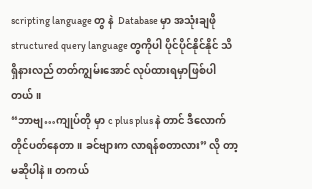scripting language တွ နဲ  Database မှာ အသုံးချဖို  structured query language တွကိုပါ ပိုင်ပိုင်နိုင်နိုင် သိရှိနားလည် တတ်ကျွမ်းအောင် လုပ်ထားရမှာဖြစ်ပါတယ်။
“ဘာဗျ…ကျုပ်တို မှာ c plus plus နဲ တာင် ဒီလောက် တိုင်ပတ်နေတာ။ ခင်ဗျားက လာရန်စတာလား” လို တာ့မဆိုပါနဲ ။ တကယ်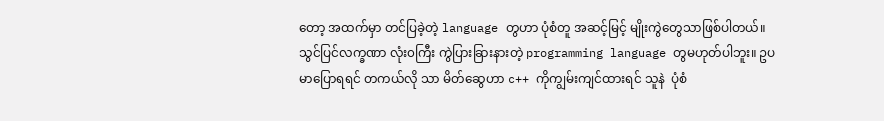တော့ အထက်မှာ တင်ပြခဲ့တဲ့ language တွဟာ ပုံစံတူ အဆင့်မြင့် မျိုးကွဲတွေသာဖြစ်ပါတယ်။ သွင်ပြင်လက္ခဏာ လုံး၀ကြီး ကွဲပြားခြားနားတဲ့ programming language တွမဟုတ်ပါဘူး။ ဥပမာပြောရရင် တကယ်လို သာ မိတ်ဆွေဟာ c++ ကိုကျွမ်းကျင်ထားရင် သူနဲ  ပုံစံ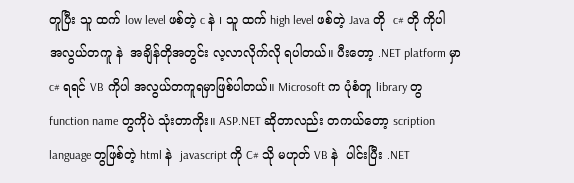တူပြီး သူ ထက် low level ဖစ်တဲ့ c နဲ ၊ သူ ထက် high level ဖစ်တဲ့ Java တို  c# တို ကိုပါ အလွယ်တကူ နဲ  အချိန်တိုအတွင်း လ့လာလိုက်လို ရပါတယ်။ ပီးတော့ .NET platform မှာ c# ရရင် VB ကိုပါ အလွယ်တကူရမှာဖြစ်ပါတယ်။ Microsoft က ပုံစံတူ library တွ function name တွကိုပဲ သုံးတာကိုး။ ASP.NET ဆိုတာလည်း တကယ်တော့ scription language တွဖြစ်တဲ့ html နဲ  javascript ကို C# သို မဟုတ် VB နဲ  ပါင်းပြီး .NET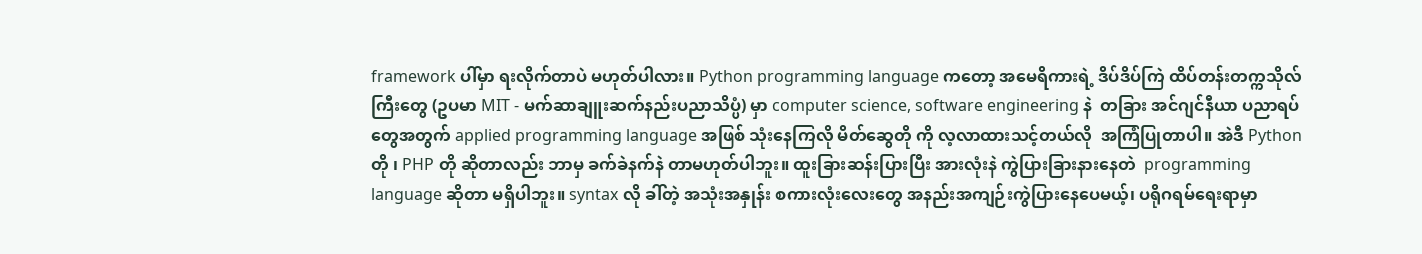framework ပါ်မှာ ရးလိုက်တာပဲ မဟုတ်ပါလား။ Python programming language ကတော့ အမေရိကားရဲ့ ဒိပ်ဒိပ်ကြဲ ထိပ်တန်းတက္ကသိုလ်ကြီးတွေ (ဥပမာ MIT - မက်ဆာချူးဆက်နည်းပညာသိပ္ပံ) မှာ computer science, software engineering နဲ  တခြား အင်ဂျင်နီယာ ပညာရပ်တွေအတွက် applied programming language အဖြစ် သုံးနေကြလို မိတ်ဆွေတို ကို လ့လာထားသင့်တယ်လို  အကြံပြုတာပါ။ အဲဒီ Python တို ၊ PHP တို ဆိုတာလည်း ဘာမှ ခက်ခဲနက်နဲ တာမဟုတ်ပါဘူး။ ထူးခြားဆန်းပြားပြီး အားလုံးနဲ ကွဲပြားခြားနားနေတဲ  programming language ဆိုတာ မရှိပါဘူး။ syntax လို ခါ်တဲ့ အသုံးအနှုန်း စကားလုံးလေးတွေ အနည်းအကျဉ်းကွဲပြားနေပေမယ့်၊ ပရိုဂရမ်ရေးရာမှာ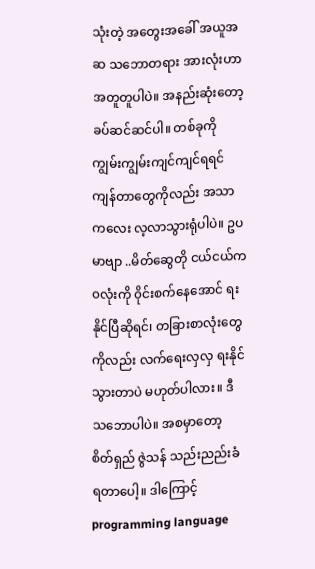သုံးတဲ့ အတွေးအခေါ် အယူအဆ သဘောတရား အားလုံးဟာ အတူတူပါပဲ။ အနည်းဆုံးတော့ ခပ်ဆင်ဆင်ပါ။ တစ်ခုကို ကျွမ်းကျွမ်းကျင်ကျင်ရရင် ကျန်တာတွေကိုလည်း အသာကလေး လ့လာသွားရုံပါပဲ။ ဥပမာဗျာ ..မိတ်ဆွေတို ငယ်ငယ်က ၀လုံးကို ၀ိုင်းစက်နေအောင် ရးနိုင်ပြီဆိုရင်၊ တခြားစာလုံးတွေကိုလည်း လက်ရေးလှလှ ရးနိုင်သွားတာပဲ မဟုတ်ပါလား။ ဒီသဘောပါပဲ။ အစမှာတော့ စိတ်ရှည် ဇွဲသန် သည်းညည်းခံရတာပေါ့။ ဒါကြောင့် programming language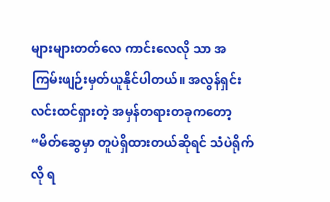များများတတ်လေ ကာင်းလေလို သာ အကြမ်းဖျဉ်းမှတ်ယူနိုင်ပါတယ်။ အလွန်ရှင်းလင်းထင်ရှားတဲ့ အမှန်တရားတခုကတော့ “မိတ်ဆွေမှာ တူပဲရှိထားတယ်ဆိုရင် သံပဲရိုက်လို ရ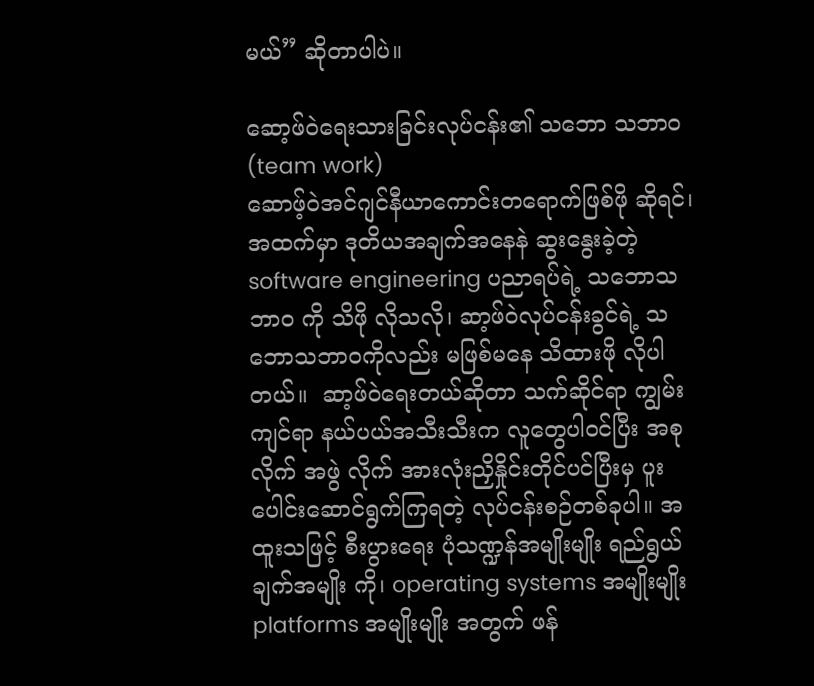မယ်” ဆိုတာပါပဲ။

ဆော့ဖ်၀ဲရေးသားခြင်းလုပ်ငန်း၏ သဘော သဘာ၀ (team work)
ဆောဖ့်၀ဲအင်ဂျင်နီယာကောင်းတရောက်ဖြစ်ဖို ဆိုရင်၊ အထက်မှာ ဒုတိယအချက်အနေနဲ ဆွးနွေးခဲ့တဲ့ software engineering ပညာရပ်ရဲ့ သဘောသဘာ၀ ကို သိဖို လိုသလို၊ ဆာ့ဖ်၀ဲလုပ်ငန်းခွင်ရဲ့ သဘောသဘာ၀ကိုလည်း မဖြစ်မနေ သိထားဖို လိုပါတယ်။  ဆာ့ဖ်၀ဲရေးတယ်ဆိုတာ သက်ဆိုင်ရာ ကျွမ်းကျင်ရာ နယ်ပယ်အသီးသီးက လူတွေပါ၀င်ပြီး အစုလိုက် အဖွဲ လိုက် အားလုံးညှိနှိုင်းတိုင်ပင်ပြီးမှ ပူးပေါင်းဆောင်ရွက်ကြရတဲ့ လုပ်ငန်းစဉ်တစ်ခုပါ။ အထူးသဖြင့် စီးပွားရေး ပုံသဏ္ဍန်အမျိုးမျိုး ရည်ရွယ်ချက်အမျိုး ကို၊ operating systems အမျိုးမျိုး platforms အမျိုးမျိုး အတွက် ဖန်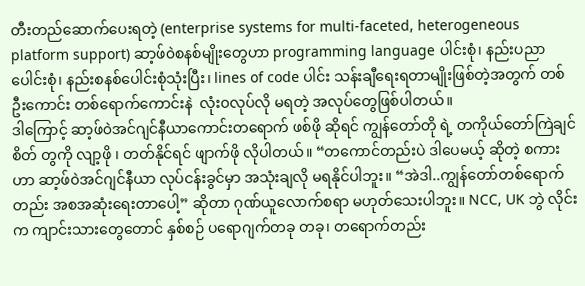တီးတည်ဆောက်ပေးရတဲ့ (enterprise systems for multi-faceted, heterogeneous platform support) ဆာ့ဖ်၀ဲစနစ်မျိုးတွေဟာ programming language ပါင်းစုံ၊ နည်းပညာပေါင်းစုံ၊ နည်းစနစ်ပေါင်းစုံသုံးပြီး၊ lines of code ပါင်း သန်းချီရေးရတာမျိုးဖြစ်တဲ့အတွက် တစ်ဦးကောင်း တစ်ရောက်ကောင်းနဲ  လုံး၀လုပ်လို မရတဲ့ အလုပ်တွေဖြစ်ပါတယ်။
ဒါကြောင့် ဆာ့ဖ်၀ဲအင်ဂျင်နီယာကောင်းတရောက် ဖစ်ဖို ဆိုရင် ကျွန်တော်တို ရဲ့ တကိုယ်တော်ကြဲချင်စိတ် တွကို လျာ့ဖို ၊ တတ်နိုင်ရင် ဖျာက်ဖို လိုပါတယ်။ “တကောင်တည်းပဲ ဒါပေမယ့် ဆိုတဲ့ စကားဟာ ဆာ့ဖ်၀ဲအင်ဂျင်နီယာ လုပ်ငန်းခွင်မှာ အသုံးချလို မရနိုင်ပါဘူး။ “အဲဒါ..ကျွန်တော်တစ်ရောက်တည်း အစအဆုံးရေးတာပေါ့” ဆိုတာ ဂုဏ်ယူလောက်စရာ မဟုတ်သေးပါဘူး။ NCC, UK ဘွဲ လိုင်းက ကျာင်းသားတွေတောင် နှစ်စဉ် ပရောဂျက်တခု တခု၊ တရောက်တည်း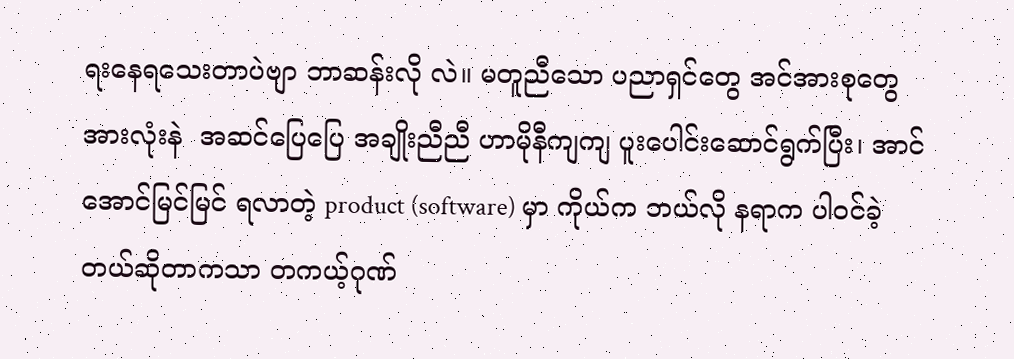ရးနေရသေးတာပဲဗျာ ဘာဆန်းလို လဲ။ မတူညီသော ပညာရှင်တွေ အင်အားစုတွေ အားလုံးနဲ  အဆင်ပြေပြေ အချိုးညီညီ ဟာမိုနီကျကျ ပူးပေါင်းဆောင်ရွက်ပြီး၊ အာင်အောင်မြင်မြင် ရလာတဲ့ product (software) မှာ ကိုယ်က ဘယ်လို နရာက ပါ၀င်ခဲ့တယ်ဆိုတာကသာ တကယ့်ဂုဏ်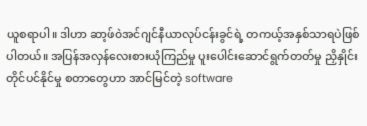ယူစရာပါ။ ဒါဟာ ဆာ့ဖ်၀ဲအင်ဂျင်နီယာလုပ်ငန်းခွင်ရဲ့ တကယ့်အနှစ်သာရပဲဖြစ်ပါတယ်။ အပြန်အလှန်လေးစားယုံကြည်မှု ပူးပေါင်းဆောင်ရွက်တတ်မှု ညှိနှိုင်းတိုင်ပင်နိုင်မှု စတာတွေဟာ အာင်မြင်တဲ့ software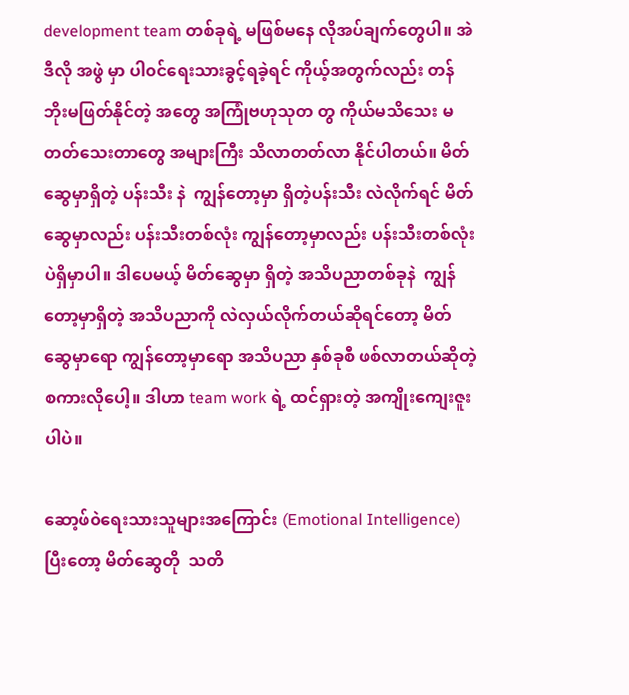development team တစ်ခုရဲ့ မဖြစ်မနေ လိုအပ်ချက်တွေပါ။ အဲဒီလို အဖွဲ မှာ ပါ၀င်ရေးသားခွင့်ရခဲ့ရင် ကိုယ့်အတွက်လည်း တန်ဘိုးမဖြတ်နိုင်တဲ့ အတွေ အကြုံဗဟုသုတ တွ ကိုယ်မသိသေး မတတ်သေးတာတွေ အများကြီး သိလာတတ်လာ နိုင်ပါတယ်။ မိတ်ဆွေမှာရှိတဲ့ ပန်းသီး နဲ  ကျွန်တော့မှာ ရှိတဲ့ပန်းသီး လဲလိုက်ရင် မိတ်ဆွေမှာလည်း ပန်းသီးတစ်လုံး ကျွန်တော့မှာလည်း ပန်းသီးတစ်လုံးပဲရှိမှာပါ။ ဒါပေမယ့် မိတ်ဆွေမှာ ရှိတဲ့ အသိပညာတစ်ခုနဲ  ကျွန်တော့မှာရှိတဲ့ အသိပညာကို လဲလှယ်လိုက်တယ်ဆိုရင်တော့ မိတ်ဆွေမှာရော ကျွန်တော့မှာရော အသိပညာ နှစ်ခုစီ ဖစ်လာတယ်ဆိုတဲ့ စကားလိုပေါ့။ ဒါဟာ team work ရဲ့ ထင်ရှားတဲ့ အကျိုးကျေးဇူးပါပဲ။

ဆော့ဖ်၀ဲရေးသားသူများအကြောင်း (Emotional Intelligence)
ပြီးတော့ မိတ်ဆွေတို  သတိ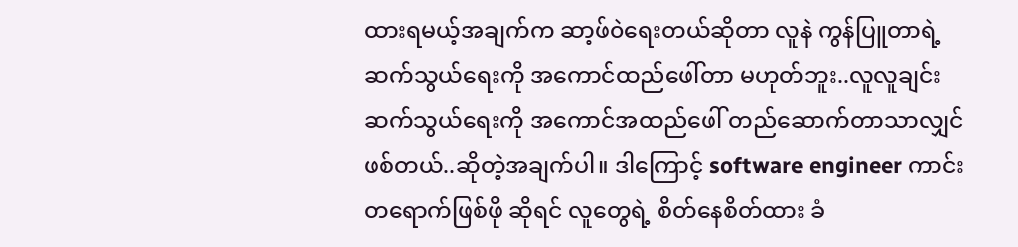ထားရမယ့်အချက်က ဆာ့ဖ်၀ဲရေးတယ်ဆိုတာ လူနဲ ကွန်ပြူတာရဲ့ ဆက်သွယ်ရေးကို အကောင်ထည်ဖေါ်တာ မဟုတ်ဘူး..လူလူချင်း ဆက်သွယ်ရေးကို အကောင်အထည်ဖေါ် တည်ဆောက်တာသာလျှင် ဖစ်တယ်..ဆိုတဲ့အချက်ပါ။ ဒါကြောင့် software engineer ကာင်းတရောက်ဖြစ်ဖို ဆိုရင် လူတွေရဲ့ စိတ်နေစိတ်ထား ခံ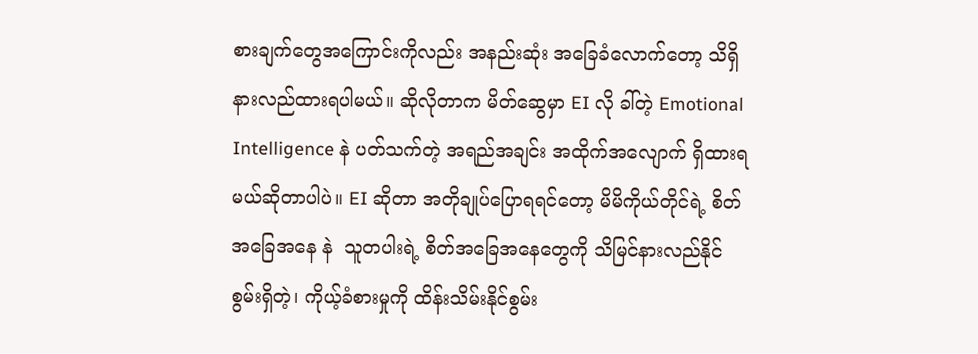စားချက်တွေအကြောင်းကိုလည်း အနည်းဆုံး အခြေခံလောက်တော့ သိရှိနားလည်ထားရပါမယ်။ ဆိုလိုတာက မိတ်ဆွေမှာ EI လို ခါ်တဲ့ Emotional Intelligence နဲ ပတ်သက်တဲ့ အရည်အချင်း အထိုက်အလျောက် ရှိထားရမယ်ဆိုတာပါပဲ။ EI ဆိုတာ အတိုချုပ်ပြောရရင်တော့ မိမိကိုယ်တိုင်ရဲ့ စိတ်အခြေအနေ နဲ  သူတပါးရဲ့ စိတ်အခြေအနေတွေကို သိမြင်နားလည်နိုင်စွမ်းရှိတဲ့၊ ကိုယ့်ခံစားမှုကို ထိန်းသိမ်းနိုင်စွမ်း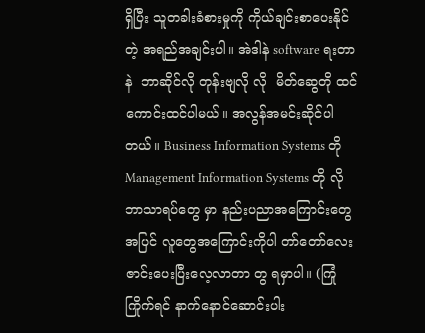ရှိပြီး သူတခါးခံစားမှုကို ကိုယ်ချင်းစာပေးနိုင်တဲ့ အရည်အချင်းပါ။ အဲဒါနဲ software ရးတာနဲ  ဘာဆိုင်လို တုန်းဗျလို လို  မိတ်ဆွေတို ထင်ကောင်းထင်ပါမယ်။ အလွန်အမင်းဆိုင်ပါတယ်။ Business Information Systems တို  Management Information Systems တို လို ဘာသာရပ်တွေ မှာ နည်းပညာအကြောင်းတွေအပြင် လူတွေအကြောင်းကိုပါ တာ်တော်လေး ဇာင်းပေးပြီးလေ့လာတာ တွ ရမှာပါ။ (ကြုံကြိုက်ရင် နာက်နောင်ဆောင်းပါး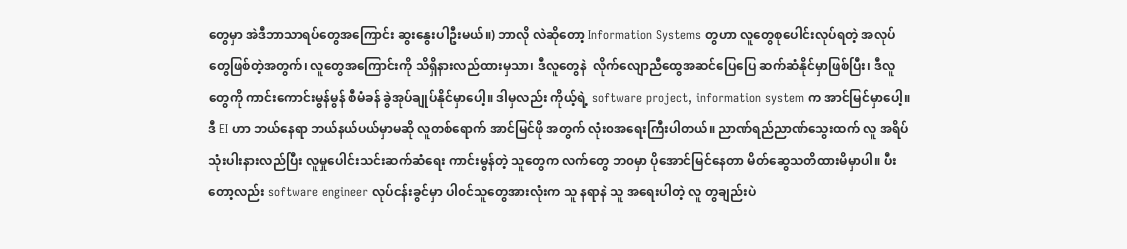တွေမှာ အဲဒီဘာသာရပ်တွေအကြောင်း ဆွးနွေးပါဦးမယ်။) ဘာလို လဲဆိုတော့ Information Systems တွဟာ လူတွေစုပေါင်းလုပ်ရတဲ့ အလုပ်တွေဖြစ်တဲ့အတွက်၊ လူတွေအကြောင်းကို သိရှိနားလည်ထားမှသာ၊ ဒီလူတွေနဲ  လိုက်လျောညီထွေအဆင်ပြေပြေ ဆက်ဆံနိုင်မှာဖြစ်ပြီး၊ ဒီလူတွေကို ကာင်းကောင်းမွန်မွန် စီမံခန် ခွဲအုပ်ချုပ်နိုင်မှာပေါ့။ ဒါမှလည်း ကိုယ့်ရဲ့ software project, information system က အာင်မြင်မှာပေါ့။ ဒီ EI ဟာ ဘယ်နေရာ ဘယ်နယ်ပယ်မှာမဆို လူတစ်ရောက် အာင်မြင်ဖို အတွက် လုံး၀အရေးကြီးပါတယ်။ ညာဏ်ရည်ညာဏ်သွေးထက် လူ အရိပ်သုံးပါးနားလည်ပြီး လူမှုပေါင်းသင်းဆက်ဆံရေး ကာင်းမွန်တဲ့ သူတွေက လက်တွေ ဘ၀မှာ ပိုအောင်မြင်နေတာ မိတ်ဆွေသတိထားမိမှာပါ။ ပီးတော့လည်း software engineer လုပ်ငန်းခွင်မှာ ပါ၀င်သူတွေအားလုံးက သူ နရာနဲ သူ အရေးပါတဲ့ လူ တွချည်းပဲ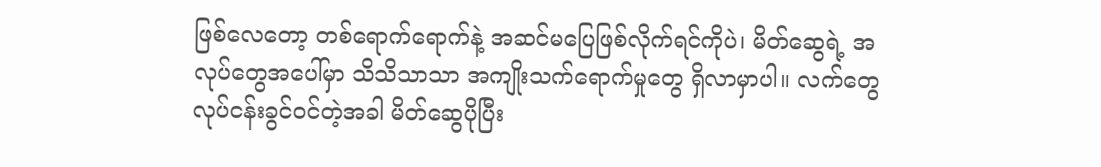ဖြစ်လေတော့ တစ်ရောက်ရောက်နဲ့ အဆင်မပြေဖြစ်လိုက်ရင်ကိုပဲ၊ မိတ်ဆွေရဲ့ အလုပ်တွေအပေါ်မှာ သိသိသာသာ အကျိုးသက်ရောက်မှုတွေ ရှိလာမှာပါ။ လက်တွေ လုပ်ငန်းခွင်၀င်တဲ့အခါ မိတ်ဆွေပိုပြီး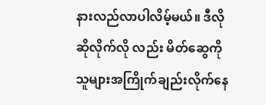နားလည်လာပါလိမ့်မယ်။ ဒီလိုဆိုလိုက်လို လည်း မိတ်ဆွေကို သူများအကြိုက်ချည်းလိုက်နေ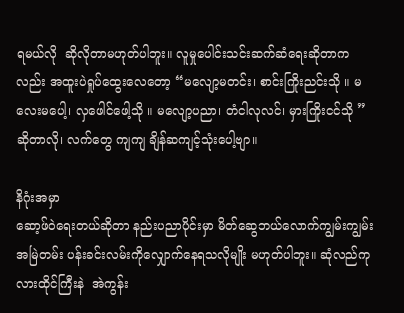ရမယ်လို  ဆိုလိုတာမဟုတ်ပါဘူး။ လူမှုပေါင်းသင်းဆက်ဆံရေးဆိုတာကလည်း အထူးပဲရှုပ်ထွေးလေတော့ “မလျော့မတင်း၊ စာင်းကြိုးညင်းသို ။ မလေးမပေါ့၊ လှဖေါင်ဖေါ့သို ။ မလျော့ပညာ၊ တံငါလုလင်၊ မှားကြိုးငင်သို ” ဆိုတာလို၊ လက်တွေ ကျကျ ချိန်ဆကျင့်သုံးပေါ့ဗျာ။

နိဂုံးအမှာ
ဆော့ဖ်၀ဲရေးတယ်ဆိုတာ နည်းပညာပိုင်းမှာ မိတ်ဆွေဘယ်လောက်ကျွမ်းကျွမ်း အမြဲတမ်း ပန်းခင်းလမ်းကိုလျှောက်နေရသလိုမျိုး မဟုတ်ပါဘူး။ ဆုံလည်ကုလားထိုင်ကြီးနဲ  အဲကွန်း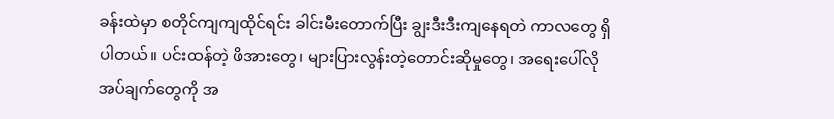ခန်းထဲမှာ စတိုင်ကျကျထိုင်ရင်း ခါင်းမီးတောက်ပြီး ချွးဒီးဒီးကျနေရတဲ ကာလတွေ ရှိပါတယ်။ ပင်းထန်တဲ့ ဖိအားတွေ၊ များပြားလွန်းတဲ့တောင်းဆိုမှုတွေ၊ အရေးပေါ်လိုအပ်ချက်တွေကို အ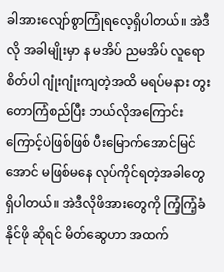ခါအားလျော်စွာကြုံရလေ့ရှိပါတယ်။ အဲဒီလို အခါမျိုးမှာ န မအိပ် ညမအိပ် လူရော စိတ်ပါ ဂျုံးဂျုံးကျတဲ့အထိ မရပ်မနား တွးတောကြံစည်ပြီး ဘယ်လိုအကြောင်းကြောင့်ပဲဖြစ်ဖြစ် ပီးမြောက်အောင်မြင်အောင် မဖြစ်မနေ လုပ်ကိုင်ရတဲ့အခါတွေ ရှိပါတယ်။ အဲဒီလိုဖိအားတွေကို ကြံ့ကြံ့ခံနိုင်ဖို ဆိုရင် မိတ်ဆွေဟာ အထက်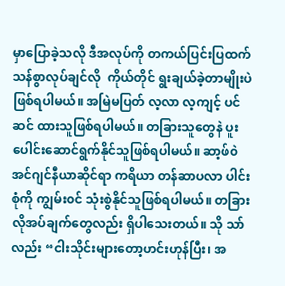မှာပြောခဲ့သလို ဒီအလုပ်ကို တကယ်ပြင်းပြထက်သန်စွာလုပ်ချင်လို  ကိုယ်တိုင် ရွးချယ်ခဲ့တာမျိုးပဲဖြစ်ရပါမယ်။ အမြဲမပြတ် လ့လာ လ့ကျင့် ပင်ဆင် ထားသူဖြစ်ရပါမယ်။ တခြားသူတွေနဲ ပူးပေါင်းဆောင်ရွက်နိုင်သူဖြစ်ရပါမယ်။ ဆာ့ဖ်၀ဲအင်ဂျင်နီယာဆိုင်ရာ ကရိယာ တန်ဆာပလာ ပါင်းစုံကို ကျွမ်း၀င် သုံးစွဲနိုင်သူဖြစ်ရပါမယ်။ တခြားလိုအပ်ချက်တွေလည်း ရှိပါသေးတယ်။ သို သာ်လည်း “ငါးသိုင်းများတော့ဟင်းဟုန်ပြီး၊ အ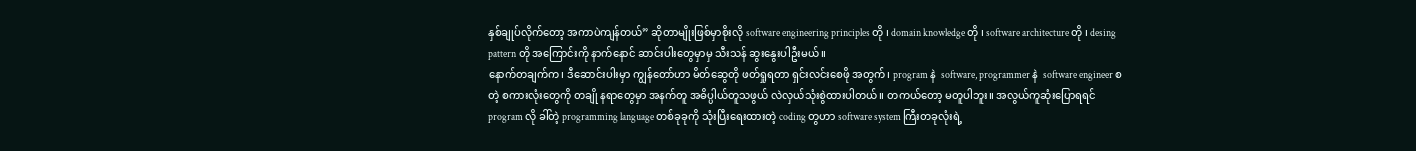နှစ်ချုပ်လိုက်တော့ အကာပဲကျန်တယ်” ဆိုတာမျိုးဖြစ်မှာစိုးလို software engineering principles တို ၊ domain knowledge တို ၊ software architecture တို ၊ desing pattern တို အကြောင်းကို နာက်နောင် ဆာင်းပါးတွေမှာမှ သီးသန် ဆွးနွေးပါဦးမယ်။
နောက်တချက်က၊ ဒီဆောင်းပါးမှာ ကျွန်တော်ဟာ မိတ်ဆွေတို ဖတ်ရှုရတာ ရှင်းလင်းစေဖို အတွက်၊ program နဲ  software, programmer နဲ  software engineer စတဲ့ စကားလုံးတွေကို တချို နရာတွေမှာ အနက်တူ အဓိပ္ပါယ်တူသဖွယ် လဲလှယ်သုံးစွဲထားပါတယ်။ တကယ်တော့ မတူပါဘူး။ အလွယ်ကူဆုံးပြောရရင် program လို ခါ်တဲ့ programming language တစ်ခုခုကို သုံးပြီးရေးထားတဲ့ coding တွဟာ software system ကြီးတခုလုံးရဲ့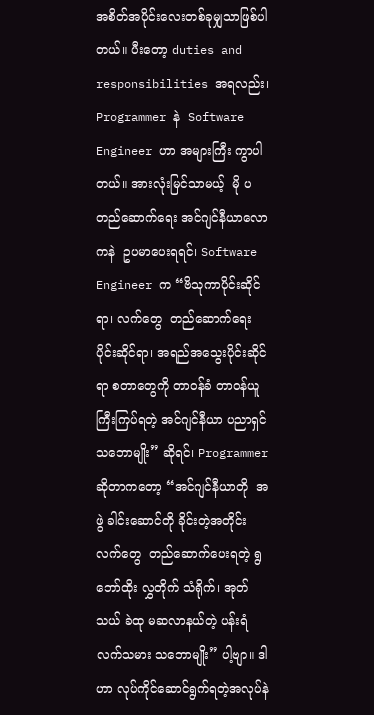အစိတ်အပိုင်းလေးတစ်ခုမျှသာဖြစ်ပါတယ်။ ပီးတော့ duties and responsibilities အရလည်း၊ Programmer နဲ  Software Engineer ဟာ အများကြီး ကွာပါတယ်။ အားလုံးမြင်သာမယ့်  မို ပ တည်ဆောက်ရေး အင်ဂျင်နီယာလောကနဲ  ဥပမာပေးရရင်၊ Software Engineer က “ဗိသုကာပိုင်းဆိုင်ရာ၊ လက်တွေ  တည်ဆောက်ရေးပိုင်းဆိုင်ရာ၊ အရည်အသွေးပိုင်းဆိုင်ရာ စတာတွေကို တာ၀န်ခံ တာ၀န်ယူ ကြီးကြပ်ရတဲ့ အင်ဂျင်နီယာ ပညာရှင် သဘောမျိုး” ဆိုရင်၊ Programmer ဆိုတာကတော့ “အင်ဂျင်နီယာတို  အဖွဲ ခါင်းဆောင်တို ခိုင်းတဲ့အတိုင်း လက်တွေ  တည်ဆောက်ပေးရတဲ့ ရွဘော်ထိုး လွှတိုက် သံရိုက်၊ အုတ်သယ် ခဲထု မဆလာနယ်တဲ့ ပန်းရံ လက်သမား သဘောမျိုး” ပါ့ဗျာ။ ဒါဟာ လုပ်ကိုင်ဆောင်ရွက်ရတဲ့အလုပ်နဲ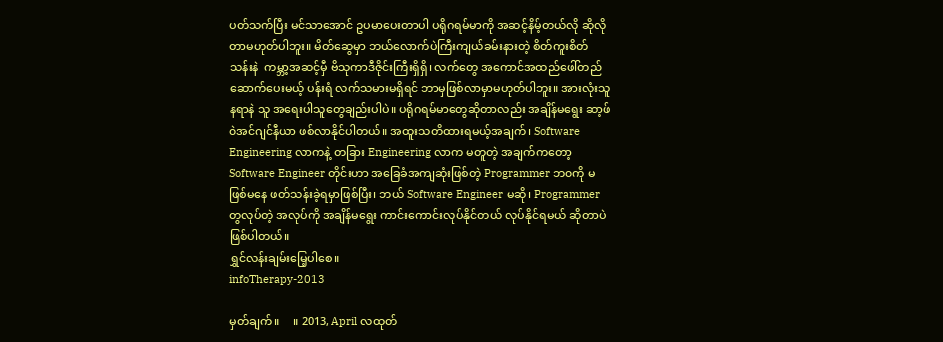ပတ်သက်ပြီး မင်သာအောင် ဥပမာပေးတာပါ ပရိုဂရမ်မာကို အဆင့်နိမ့်တယ်လို ဆိုလိုတာမဟုတ်ပါဘူး။ မိတ်ဆွေမှာ ဘယ်လောက်ပဲကြီးကျယ်ခမ်းနားတဲ့ စိတ်ကူးစိတ်သန်းနဲ  ကမ္ဘာ့အဆင့်မှီ ဗိသုကာဒီဇိုင်းကြီးရှိရှိ၊ လက်တွေ အကောင်အထည်ဖေါ်တည်ဆောက်ပေးမယ့် ပန်းရံ လက်သမားမရှိရင် ဘာမှဖြစ်လာမှာမဟုတ်ပါဘူး။ အားလုံးသူ နရာနဲ သူ အရေးပါသူတွေချည်းပါပဲ။ ပရိုဂရမ်မာတွေဆိုတာလည်း အချိန်မရွေး ဆာ့ဖ်၀ဲအင်ဂျင်နီယာ ဖစ်လာနိုင်ပါတယ်။ အထူးသတိထားရမယ့်အချက်၊ Software Engineering လာကနဲ့ တခြား Engineering လာက မတူတဲ့ အချက်ကတော့ Software Engineer တိုင်းဟာ အခြေခံအကျဆုံးဖြစ်တဲ့ Programmer ဘ၀ကို မဖြစ်မနေ ဖတ်သန်းခဲ့ရမှာဖြစ်ပြီး၊ ဘယ် Software Engineer မဆို၊ Programmer တွလုပ်တဲ့ အလုပ်ကို အချိန်မရွေး ကာင်းကောင်းလုပ်နိုင်တယ် လုပ်နိုင်ရမယ် ဆိုတာပဲဖြစ်ပါတယ်။
ရွှင်လန်းချမ်းမြေ့ပါစေ။
infoTherapy-2013

မှတ်ချက်။     ။ 2013, April လထုတ်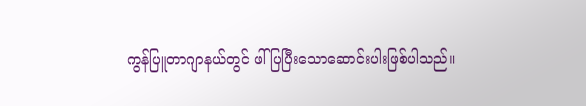ကွန်ပြူတာဂျာနယ်တွင် ဖါ်ပြပြီးသောဆောင်းပါးဖြစ်ပါသည်။